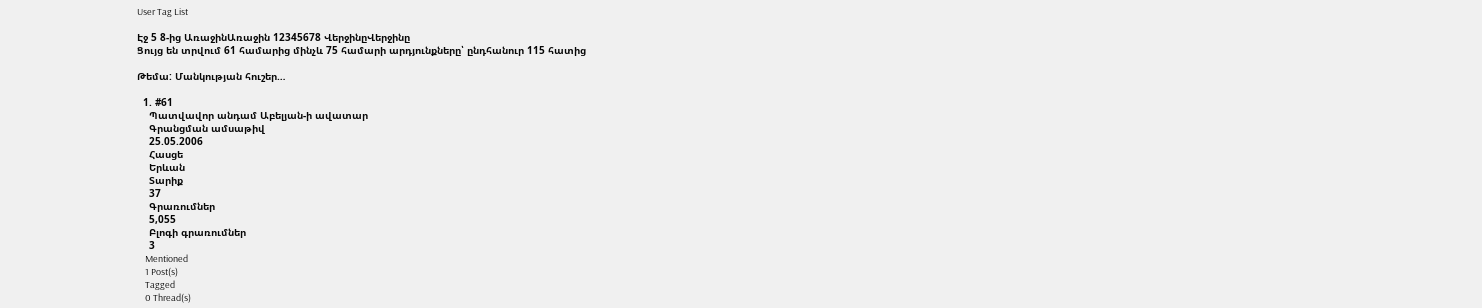User Tag List

Էջ 5 8-ից ԱռաջինԱռաջին 12345678 ՎերջինըՎերջինը
Ցույց են տրվում 61 համարից մինչև 75 համարի արդյունքները՝ ընդհանուր 115 հատից

Թեմա: Մանկության հուշեր…

  1. #61
    Պատվավոր անդամ Աբելյան-ի ավատար
    Գրանցման ամսաթիվ
    25.05.2006
    Հասցե
    Երևան
    Տարիք
    37
    Գրառումներ
    5,055
    Բլոգի գրառումներ
    3
    Mentioned
    1 Post(s)
    Tagged
    0 Thread(s)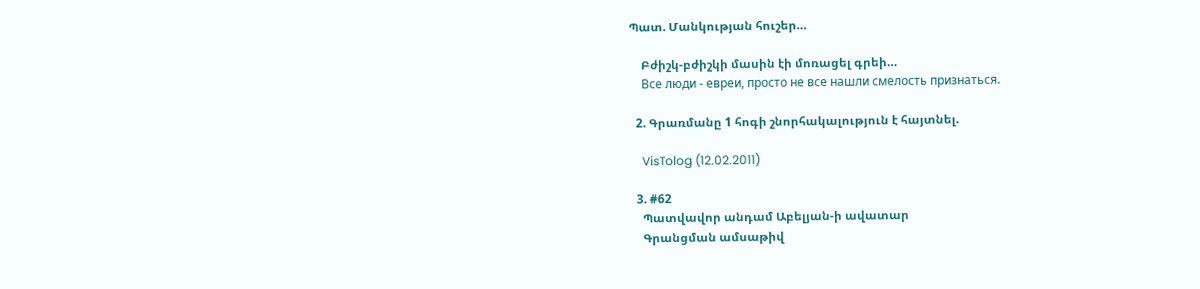Պատ. Մանկության հուշեր…

    Բժիշկ-բժիշկի մասին էի մոռացել գրեի…
    Все люди - евреи, просто не все нашли смелость признаться.

  2. Գրառմանը 1 հոգի շնորհակալություն է հայտնել.

    VisTolog (12.02.2011)

  3. #62
    Պատվավոր անդամ Աբելյան-ի ավատար
    Գրանցման ամսաթիվ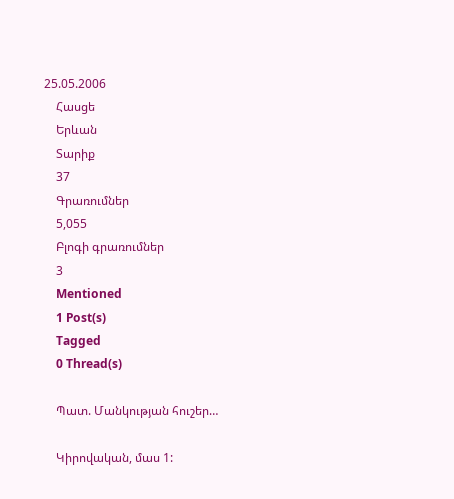25.05.2006
    Հասցե
    Երևան
    Տարիք
    37
    Գրառումներ
    5,055
    Բլոգի գրառումներ
    3
    Mentioned
    1 Post(s)
    Tagged
    0 Thread(s)

    Պատ. Մանկության հուշեր…

    Կիրովական, մաս 1: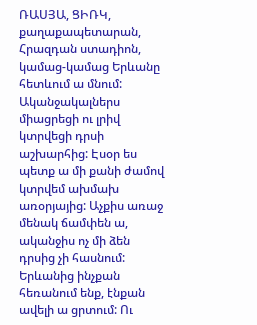ՌԱՍՅԱ, ՑԻՌԿ, քաղաքապետարան, Հրազդան ստադիոն, կամաց-կամաց Երևանը հետևում ա մնում: Ականջակալներս միացրեցի ու լրիվ կտրվեցի դրսի աշխարհից: Էսօր ես պետք ա մի քանի ժամով կտրվեմ ախմախ առօրյայից: Աչքիս առաջ մենակ ճամփեն ա, ականջիս ոչ մի ձեն դրսից չի հասնում: Երևանից ինչքան հեռանում ենք, էնքան ավելի ա ցրտում: Ու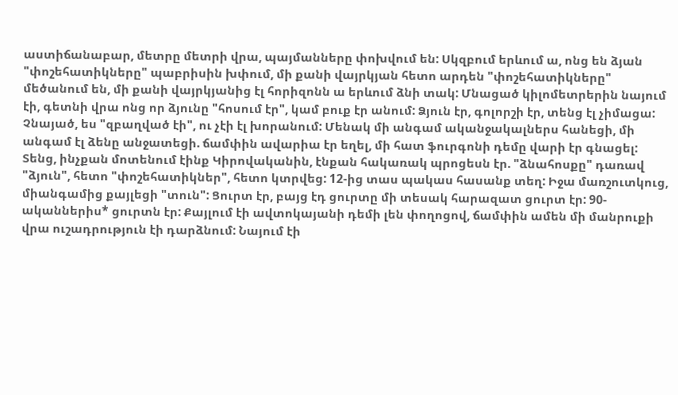աստիճանաբար, մետրը մետրի վրա, պայմանները փոխվում են: Սկզբում երևում ա, ոնց են ձյան "փոշեհատիկները" պաբրիսին խփում, մի քանի վայրկյան հետո արդեն "փոշեհատիկները" մեծանում են, մի քանի վայրկյանից էլ հորիզոնն ա երևում ձնի տակ: Մնացած կիլոմետրերին նայում էի, գետնի վրա ոնց որ ձյունը "հոսում էր", կամ բուք էր անում: Ձյուն էր, գոլորշի էր, տենց էլ չիմացա: Չնայած, ես "զբաղված էի", ու չէի էլ խորանում: Մենակ մի անգամ ականջակալներս հանեցի, մի անգամ էլ ձենը անջատեցի. ճամփին ավարիա էր եղել, մի հատ ֆուրգոնի դեմը վարի էր գնացել: Տենց, ինչքան մոտենում էինք Կիրովականին, էնքան հակառակ պրոցեսն էր. "ձնահոսքը" դառավ "ձյուն", հետո "փոշեհատիկներ", հետո կտրվեց: 12-ից տաս պակաս հասանք տեղ: Իջա մառշուտկուց, միանգամից քայլեցի "տուն": Ցուրտ էր, բայց էդ ցուրտը մի տեսակ հարազատ ցուրտ էր: 90-ականներիս* ցուրտն էր: Քայլում էի ավտոկայանի դեմի լեն փողոցով, ճամփին ամեն մի մանրուքի վրա ուշադրություն էի դարձնում: Նայում էի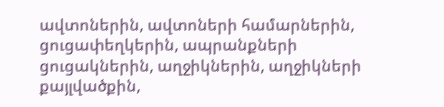ավտոներին, ավտոների համարներին, ցուցափեղկերին, ապրանքների ցուցակներին, աղջիկներին, աղջիկների քայլվածքին,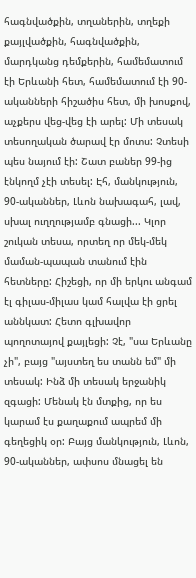հագնվածքին, տղաներին, տղեքի քայլվածքին, հագնվածքին, մարդկանց դեմքերին, համեմատում էի Երևանի հետ, համեմատում էի 90-ականների հիշածիս հետ, մի խոսքով, աչքերս վեց-վեց էի արել: Մի տեսակ տեսողական ծարավ էր մոտս: Չտեսի պես նայում էի: Շատ բաներ 99-ից էնկողմ չէի տեսել: Էհ, մանկություն, 90-ականներ, Լևոն նախագահ, լավ, սխալ ուղղությամբ գնացի... Կլոր շուկան տեսա, որտեղ որ մեկ-մեկ մաման-պապան տանում էին հետները: Հիշեցի, որ մի երկու անգամ էլ գիլաս-միլաս կամ հալվա էի ցրել աննկատ: Հետո գլխավոր պողոտայով քայլեցի: Չէ, "սա Երևանը չի", բայց "այստեղ ես տանն եմ" մի տեսակ: Ինձ մի տեսակ երջանիկ զգացի: Մենակ էն մտքից, որ ես կարամ էս քաղաքում ապրեմ մի գեղեցիկ օր: Բայց մանկություն, Լևոն, 90-ականներ, ափսոս մնացել են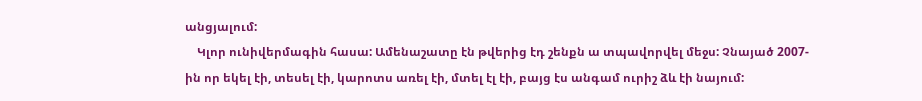անցյալում:
    Կլոր ունիվերմագին հասա: Ամենաշատը էն թվերից էդ շենքն ա տպավորվել մեջս: Չնայած 2007-ին որ եկել էի, տեսել էի, կարոտս առել էի, մտել էլ էի, բայց էս անգամ ուրիշ ձև էի նայում: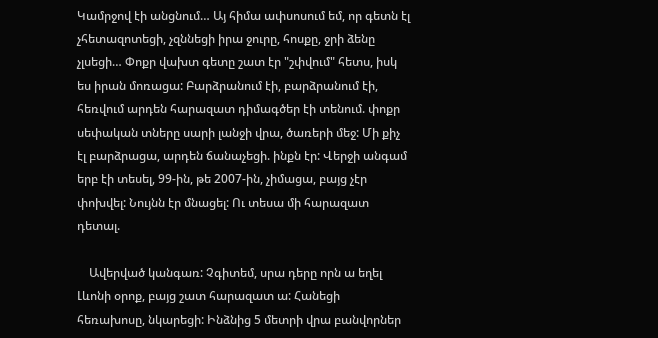Կամրջով էի անցնում… Այ հիմա ափսոսում եմ, որ գետն էլ չհետազոտեցի, չզննեցի իրա ջուրը, հոսքը, ջրի ձենը չլսեցի… Փոքր վախտ գետը շատ էր "շփվում" հետս, իսկ ես իրան մոռացա: Բարձրանում էի, բարձրանում էի, հեռվում արդեն հարազատ դիմագծեր էի տենում. փոքր սեփական տները սարի լանջի վրա, ծառերի մեջ: Մի քիչ էլ բարձրացա, արդեն ճանաչեցի. ինքն էր: Վերջի անգամ երբ էի տեսել, 99-ին, թե 2007-ին, չիմացա, բայց չէր փոխվել: Նույնն էր մնացել: Ու տեսա մի հարազատ դետալ.

    Ավերված կանգառ: Չգիտեմ, սրա դերը որն ա եղել Լևոնի օրոք, բայց շատ հարազատ ա: Հանեցի հեռախոսը, նկարեցի: Ինձնից 5 մետրի վրա բանվորներ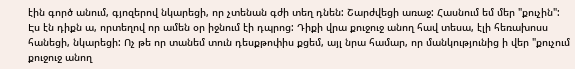էին գործ անում, գյոզերով նկարեցի, որ չտենան գժի տեղ դնեն: Շարժվեցի առաջ: Հասնում եմ մեր "քուչին": Էս էն դիքն ա, որտեղով որ ամեն օր իջնում էի դպրոց: Դիքի վրա քուջուջ անող հավ տեսա, էլի հեռախոսս հանեցի, նկարեցի: Ոչ թե որ տանեմ տուն դեսքթոփիս քցեմ, այլ նրա համար, որ մանկությունից ի վեր "քուչում քուջուջ անող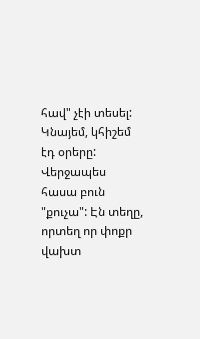հավ" չէի տեսել: Կնայեմ, կհիշեմ էդ օրերը: Վերջապես հասա բուն "քուչա": Էն տեղը, որտեղ որ փոքր վախտ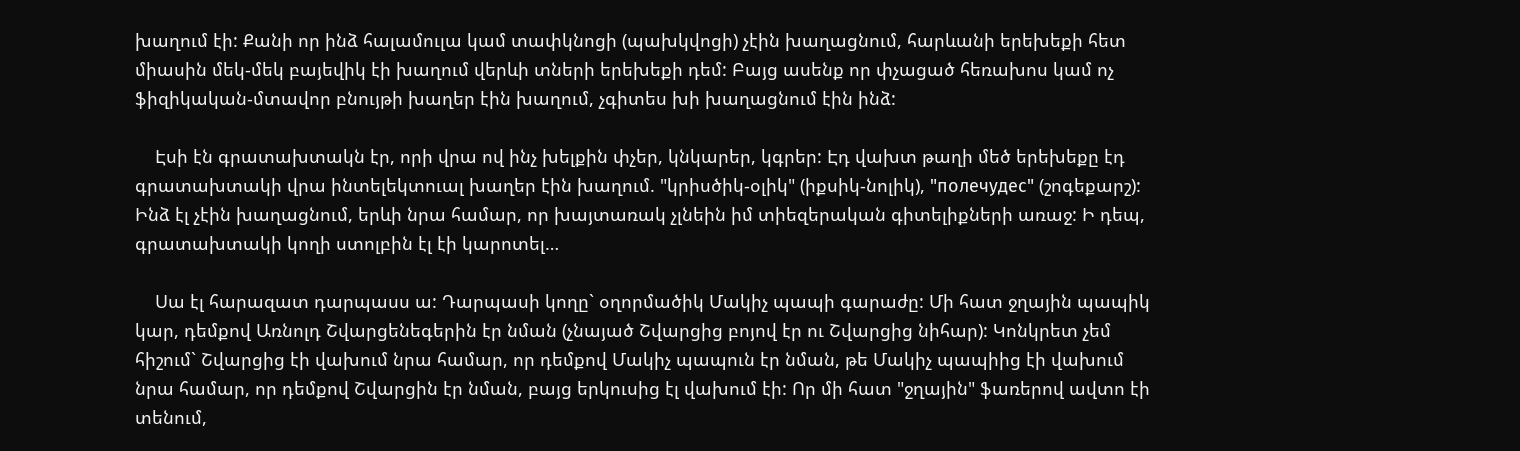խաղում էի: Քանի որ ինձ հալամուլա կամ տափկնոցի (պախկվոցի) չէին խաղացնում, հարևանի երեխեքի հետ միասին մեկ-մեկ բայեվիկ էի խաղում վերևի տների երեխեքի դեմ: Բայց ասենք որ փչացած հեռախոս կամ ոչ ֆիզիկական-մտավոր բնույթի խաղեր էին խաղում, չգիտես խի խաղացնում էին ինձ:

    Էսի էն գրատախտակն էր, որի վրա ով ինչ խելքին փչեր, կնկարեր, կգրեր: Էդ վախտ թաղի մեծ երեխեքը էդ գրատախտակի վրա ինտելեկտուալ խաղեր էին խաղում. "կրիսծիկ-օլիկ" (իքսիկ-նոլիկ), "полечудес" (շոգեքարշ): Ինձ էլ չէին խաղացնում, երևի նրա համար, որ խայտառակ չլնեին իմ տիեզերական գիտելիքների առաջ: Ի դեպ, գրատախտակի կողի ստոլբին էլ էի կարոտել…

    Սա էլ հարազատ դարպասս ա: Դարպասի կողը` օղորմածիկ Մակիչ պապի գարաժը: Մի հատ ջղային պապիկ կար, դեմքով Առնոլդ Շվարցենեգերին էր նման (չնայած Շվարցից բոյով էր ու Շվարցից նիհար): Կոնկրետ չեմ հիշում` Շվարցից էի վախում նրա համար, որ դեմքով Մակիչ պապուն էր նման, թե Մակիչ պապիից էի վախում նրա համար, որ դեմքով Շվարցին էր նման, բայց երկուսից էլ վախում էի: Որ մի հատ "ջղային" ֆառերով ավտո էի տենում,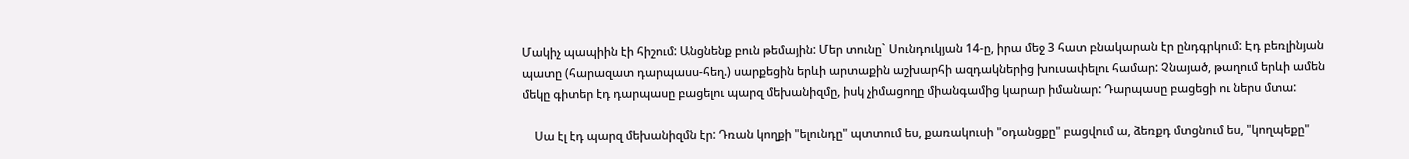Մակիչ պապիին էի հիշում: Անցնենք բուն թեմային: Մեր տունը` Սունդուկյան 14-ը, իրա մեջ 3 հատ բնակարան էր ընդգրկում: Էդ բեռլինյան պատը (հարազատ դարպասս-հեղ.) սարքեցին երևի արտաքին աշխարհի ազդակներից խուսափելու համար: Չնայած, թաղում երևի ամեն մեկը գիտեր էդ դարպասը բացելու պարզ մեխանիզմը, իսկ չիմացողը միանգամից կարար իմանար: Դարպասը բացեցի ու ներս մտա:

    Սա էլ էդ պարզ մեխանիզմն էր: Դռան կողքի "ելունդը" պտտում ես, քառակուսի "օդանցքը" բացվում ա, ձեռքդ մտցնում ես, "կողպեքը"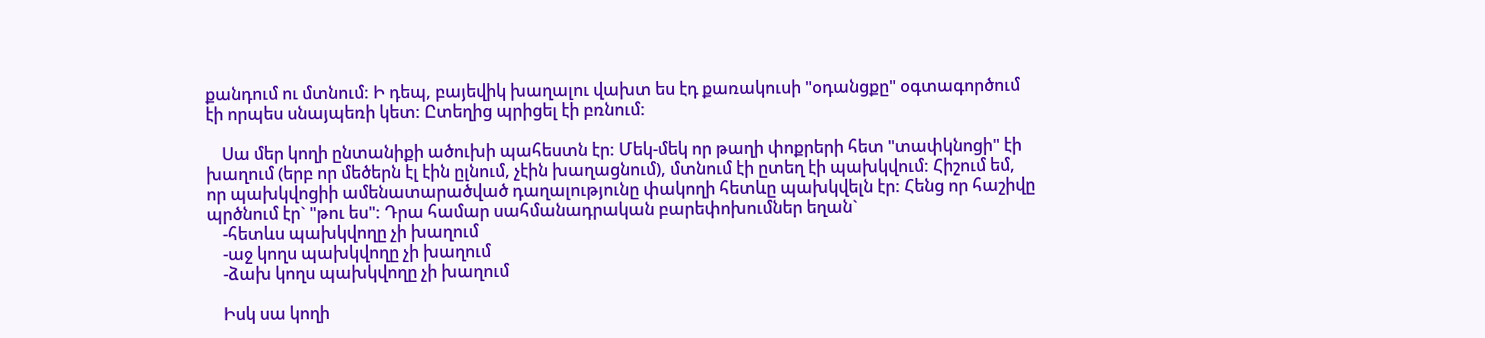քանդում ու մտնում: Ի դեպ, բայեվիկ խաղալու վախտ ես էդ քառակուսի "օդանցքը" օգտագործում էի որպես սնայպեռի կետ: Ըտեղից պրիցել էի բռնում:

    Սա մեր կողի ընտանիքի ածուխի պահեստն էր: Մեկ-մեկ որ թաղի փոքրերի հետ "տափկնոցի" էի խաղում (երբ որ մեծերն էլ էին ըլնում, չէին խաղացնում), մտնում էի ըտեղ էի պախկվում: Հիշում եմ, որ պախկվոցիի ամենատարածված դաղալությունը փակողի հետևը պախկվելն էր: Հենց որ հաշիվը պրծնում էր` "թու ես": Դրա համար սահմանադրական բարեփոխումներ եղան`
    -հետևս պախկվողը չի խաղում
    -աջ կողս պախկվողը չի խաղում
    -ձախ կողս պախկվողը չի խաղում

    Իսկ սա կողի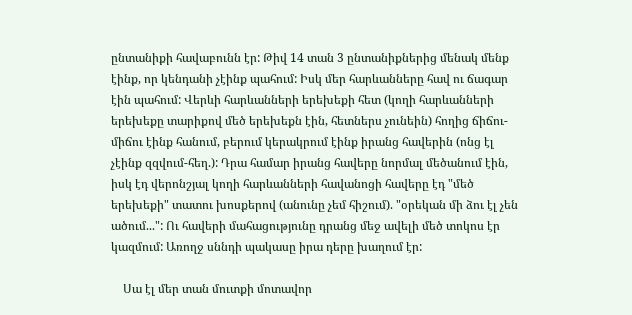ընտանիքի հավաբունն էր: Թիվ 14 տան 3 ընտանիքներից մենակ մենք էինք, որ կենդանի չէինք պահում: Իսկ մեր հարևանները հավ ու ճագար էին պահում: Վերևի հարևանների երեխեքի հետ (կողի հարևանների երեխեքը տարիքով մեծ երեխեքն էին, հետներս չունեին) հողից ճիճու-միճու էինք հանում, բերում կերակրում էինք իրանց հավերին (ոնց էլ չէինք զզվում-հեղ.): Դրա համար իրանց հավերը նորմալ մեծանում էին, իսկ էդ վերոնշյալ կողի հարևանների հավանոցի հավերը էդ "մեծ երեխեքի" տատու խոսքերով (անունը չեմ հիշում). "օրեկան մի ձու էլ չեն ածում...": Ու հավերի մահացությունը դրանց մեջ ավելի մեծ տոկոս էր կազմում: Առողջ սննդի պակասը իրա դերը խաղում էր:

    Սա էլ մեր տան մուտքի մոտավոր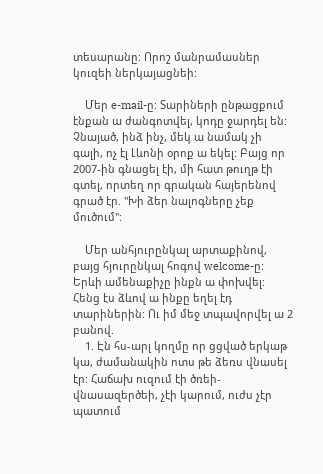տեսարանը: Որոշ մանրամասներ կուզեի ներկայացնեի:

    Մեր e-mail-ը: Տարիների ընթացքում էնքան ա ժանգոտվել, կոդը ջարդել են: Չնայած, ինձ ինչ, մեկ ա նամակ չի գալի, ոչ էլ Լևոնի օրոք ա եկել: Բայց որ 2007-ին գնացել էի, մի հատ թուղթ էի գտել, որտեղ որ գրական հայերենով գրած էր. "Խի ձեր նալոգները չեք մուծում":

    Մեր անհյուրընկալ արտաքինով, բայց հյուրընկալ հոգով welcome-ը: Երևի ամենաքիչը ինքն ա փոխվել: Հենց էս ձևով ա ինքը եղել էդ տարիներին: Ու իմ մեջ տպավորվել ա 2 բանով.
    1. Էն հս-արլ կողմը որ ցցված երկաթ կա, ժամանակին ոտս թե ձեռս վնասել էր: Հաճախ ուզում էի ծռեի-վնասազերծեի, չէի կարում, ուժս չէր պատում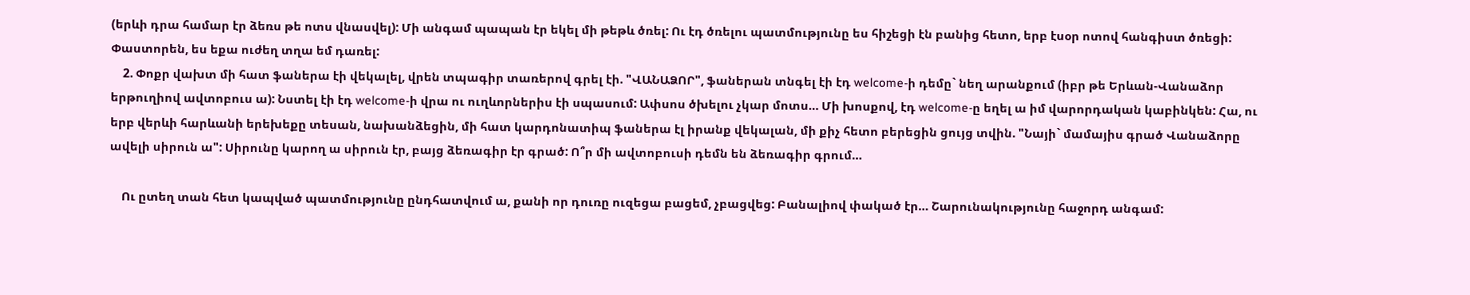(երևի դրա համար էր ձեռս թե ոտս վնասվել): Մի անգամ պապան էր եկել մի թեթև ծռել: Ու էդ ծռելու պատմությունը ես հիշեցի էն բանից հետո, երբ էսօր ոտով հանգիստ ծռեցի: Փաստորեն, ես եքա ուժեղ տղա եմ դառել:
    2. Փոքր վախտ մի հատ ֆաներա էի վեկալել, վրեն տպագիր տառերով գրել էի. "ՎԱՆԱՁՈՐ", ֆաներան տնգել էի էդ welcome-ի դեմը` նեղ արանքում (իբր թե Երևան-Վանաձոր երթուղիով ավտոբուս ա): Նստել էի էդ welcome-ի վրա ու ուղևորներիս էի սպասում: Ափսոս ծխելու չկար մոտս… Մի խոսքով, էդ welcome-ը եղել ա իմ վարորդական կաբինկեն: Հա, ու երբ վերևի հարևանի երեխեքը տեսան, նախանձեցին, մի հատ կարդոնատիպ ֆաներա էլ իրանք վեկալան, մի քիչ հետո բերեցին ցույց տվին. "Նայի` մամայիս գրած Վանաձորը ավելի սիրուն ա": Սիրունը կարող ա սիրուն էր, բայց ձեռագիր էր գրած: Ո՞ր մի ավտոբուսի դեմն են ձեռագիր գրում…

    Ու ըտեղ տան հետ կապված պատմությունը ընդհատվում ա, քանի որ դուռը ուզեցա բացեմ, չբացվեց: Բանալիով փակած էր… Շարունակությունը հաջորդ անգամ: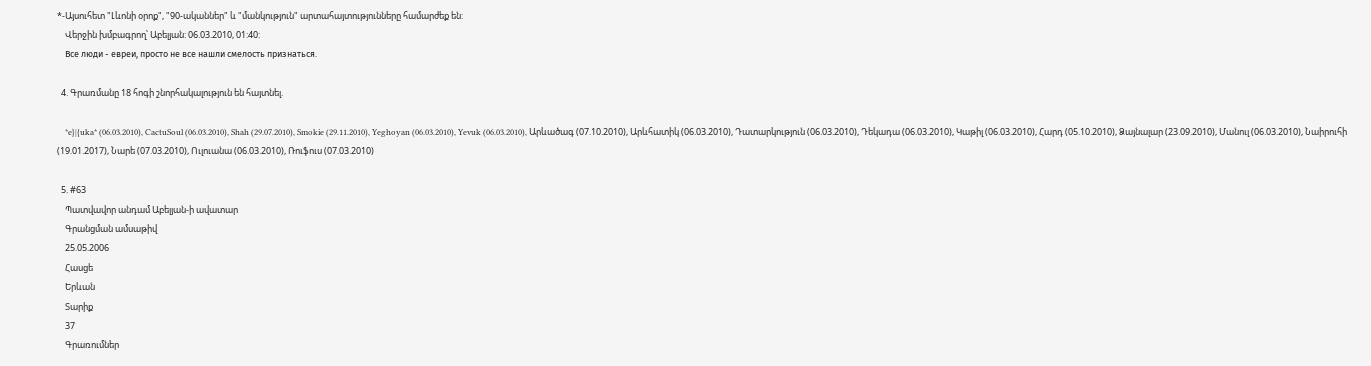*-Այսուհետ "Լևոնի օրոք", "90-ականներ" և "մանկություն" արտահայտությունները համարժեք են:
    Վերջին խմբագրող՝ Աբելյան: 06.03.2010, 01:40:
    Все люди - евреи, просто не все нашли смелость признаться.

  4. Գրառմանը 18 հոգի շնորհակալություն են հայտնել.

    *e}|{uka* (06.03.2010), CactuSoul (06.03.2010), Shah (29.07.2010), Smokie (29.11.2010), Yeghoyan (06.03.2010), Yevuk (06.03.2010), Արևածագ (07.10.2010), Արևհատիկ (06.03.2010), Դատարկություն (06.03.2010), Դեկադա (06.03.2010), Կաթիլ (06.03.2010), Հարդ (05.10.2010), Ձայնալար (23.09.2010), Մանուլ (06.03.2010), Նաիրուհի (19.01.2017), Նարե (07.03.2010), Ուլուանա (06.03.2010), Ռուֆուս (07.03.2010)

  5. #63
    Պատվավոր անդամ Աբելյան-ի ավատար
    Գրանցման ամսաթիվ
    25.05.2006
    Հասցե
    Երևան
    Տարիք
    37
    Գրառումներ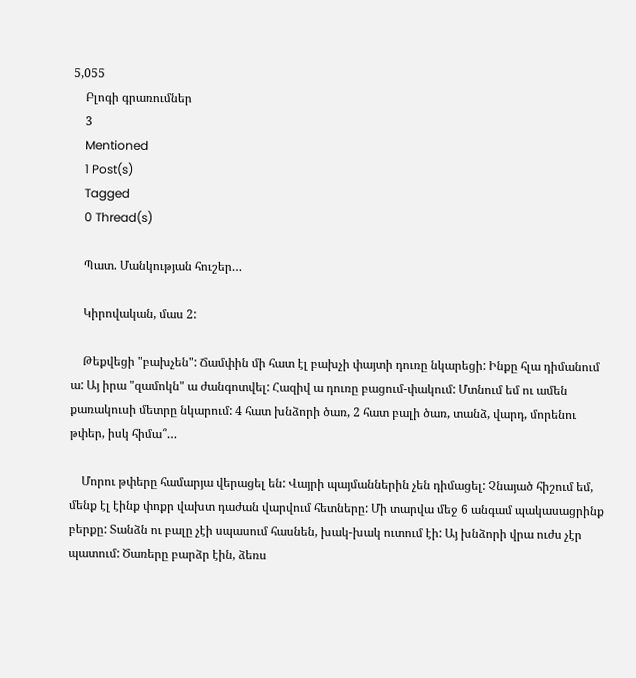5,055
    Բլոգի գրառումներ
    3
    Mentioned
    1 Post(s)
    Tagged
    0 Thread(s)

    Պատ. Մանկության հուշեր…

    Կիրովական, մաս 2:

    Թեքվեցի "բախչեն": Ճամփին մի հատ էլ բախչի փայտի դուռը նկարեցի: Ինքը հլա դիմանում ա: Այ իրա "զամոկն" ա ժանգոտվել: Հազիվ ա դուռը բացում-փակում: Մտնում եմ ու ամեն քառակուսի մետրը նկարում: 4 հատ խնձորի ծառ, 2 հատ բալի ծառ, տանձ, վարդ, մորենու թփեր, իսկ հիմա՞…

    Մորու թփերը համարյա վերացել են: Վայրի պայմաններին չեն դիմացել: Չնայած հիշում եմ, մենք էլ էինք փոքր վախտ դաժան վարվում հետները: Մի տարվա մեջ 6 անգամ պակասացրինք բերքը: Տանձն ու բալը չէի սպասում հասնեն, խակ-խակ ուտում էի: Այ խնձորի վրա ուժս չէր պատում: Ծառերը բարձր էին, ձեռս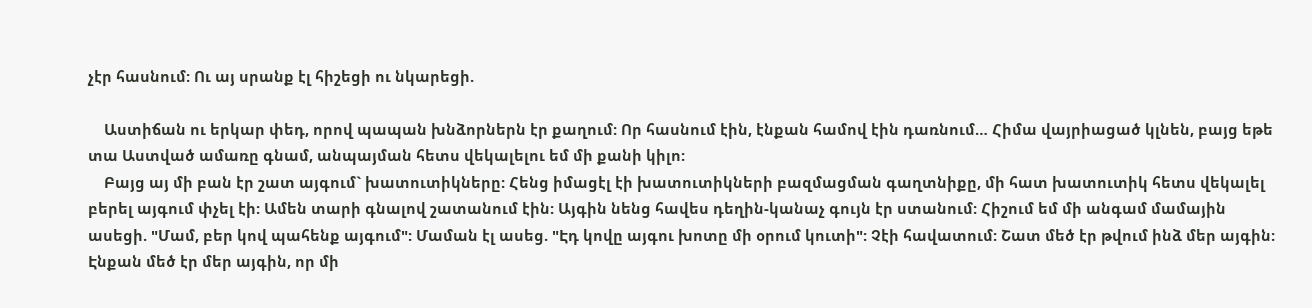չէր հասնում: Ու այ սրանք էլ հիշեցի ու նկարեցի.

    Աստիճան ու երկար փեդ, որով պապան խնձորներն էր քաղում: Որ հասնում էին, էնքան համով էին դառնում… Հիմա վայրիացած կլնեն, բայց եթե տա Աստված ամառը գնամ, անպայման հետս վեկալելու եմ մի քանի կիլո:
    Բայց այ մի բան էր շատ այգում` խատուտիկները: Հենց իմացէլ էի խատուտիկների բազմացման գաղտնիքը, մի հատ խատուտիկ հետս վեկալել բերել այգում փչել էի: Ամեն տարի գնալով շատանում էին: Այգին նենց հավես դեղին-կանաչ գույն էր ստանում: Հիշում եմ մի անգամ մամային ասեցի. "Մամ, բեր կով պահենք այգում": Մաման էլ ասեց. "Էդ կովը այգու խոտը մի օրում կուտի": Չէի հավատում: Շատ մեծ էր թվում ինձ մեր այգին: Էնքան մեծ էր մեր այգին, որ մի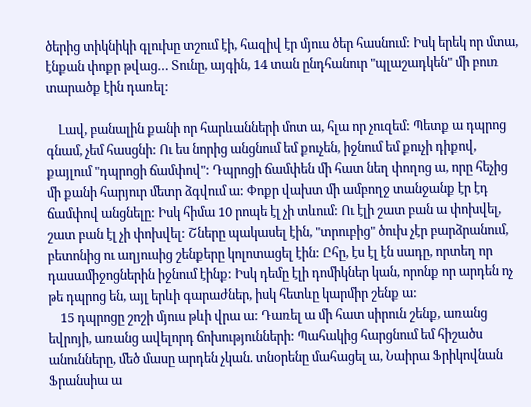ծերից տիկնիկի գլուխը տշում էի, հազիվ էր մյուս ծեր հասնում: Իսկ երեկ որ մտա, էնքան փոքր թվաց… Տունը, այգին, 14 տան ընդհանուր "պլաշադկեն" մի բուռ տարածք էին դառել:

    Լավ, բանալին քանի որ հարևանների մոտ ա, հլա որ չուզեմ: Պետք ա դպրոց գնամ, չեմ հասցնի: Ու ես նորից անցնում եմ քուչեն, իջնում եմ քուչի դիքով, քայլում "դպրոցի ճամփով": Դպրոցի ճամփեն մի հատ նեղ փողոց ա, որը հեչից մի քանի հարյուր մետր ձգվում ա: Փոքր վախտ մի ամբողջ տանջանք էր էդ ճամփով անցնելը: Իսկ հիմա 10 րոպե էլ չի տևում: Ու էլի շատ բան ա փոխվել, շատ բան էլ չի փոխվել: Շները պակասել էին, "տրուբից" ծուխ չէր բարձրանում, բետոնից ու աղյուսից շենքերը կոլոտացել էին: Ըհը, էս էլ էն սադը, որտեղ որ դասամիջոցներին իջնում էինք: Իսկ դեմը էլի դոմիկներ կան, որոնք որ արդեն ոչ թե դպրոց են, այլ երևի գարաժներ, իսկ հետևը կարմիր շենք ա:
    15 դպրոցը շոշի մյուս թևի վրա ա: Դառել ա մի հատ սիրուն շենք, առանց եվրոյի, առանց ավելորդ ճոխությունների: Պահակից հարցնում եմ հիշածս անունները, մեծ մասը արդեն չկան. տնօրենը մահացել ա, Նաիրա Ֆրիկովնան Ֆրանսիա ա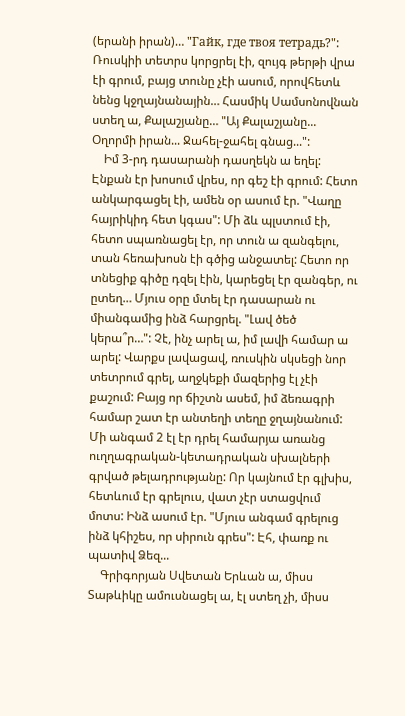(երանի իրան)… "Гайк, где твоя тетрадь?": Ռուսկիի տետրս կորցրել էի, զույգ թերթի վրա էի գրում, բայց տունը չէի ասում, որովհետև նենց կջղայնանային… Հասմիկ Սամսոնովնան ստեղ ա, Քալաշյանը… "Այ Քալաշյանը... Օղորմի իրան... Ջահել-ջահել գնաց...":
    Իմ 3-րդ դասարանի դասղեկն ա եղել: Էնքան էր խոսում վրես, որ գեշ էի գրում: Հետո անկարգացել էի, ամեն օր ասում էր. "Վաղը հայրիկիդ հետ կգաս": Մի ձև պլստում էի, հետո սպառնացել էր, որ տուն ա զանգելու, տան հեռախոսն էի գծից անջատել: Հետո որ տնեցիք գիծը դզել էին, կարեցել էր զանգեր, ու ըտեղ… Մյուս օրը մտել էր դասարան ու միանգամից ինձ հարցրել. "Լավ ծեծ կերա՞ր…": Չէ, ինչ արել ա, իմ լավի համար ա արել: Վարքս լավացավ, ռուսկին սկսեցի նոր տետրում գրել, աղջկեքի մազերից էլ չէի քաշում: Բայց որ ճիշտն ասեմ, իմ ձեռագրի համար շատ էր անտեղի տեղը ջղայնանում: Մի անգամ 2 էլ էր դրել համարյա առանց ուղղագրական-կետադրական սխալների գրված թելադրությանը: Որ կայնում էր գլխիս, հետևում էր գրելուս, վատ չէր ստացվում մոտս: Ինձ ասում էր. "Մյուս անգամ գրելուց ինձ կհիշես, որ սիրուն գրես": Էհ, փառք ու պատիվ Ձեզ...
    Գրիգորյան Սվետան Երևան ա, միսս Տաթևիկը ամուսնացել ա, էլ ստեղ չի, միսս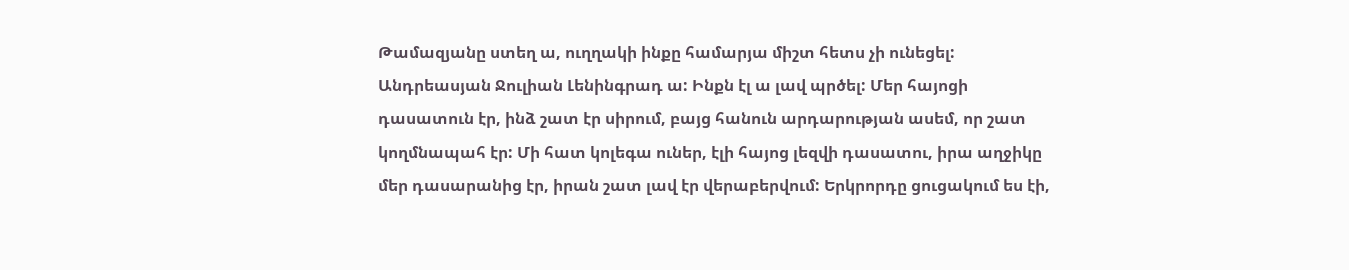Թամազյանը ստեղ ա, ուղղակի ինքը համարյա միշտ հետս չի ունեցել: Անդրեասյան Ջուլիան Լենինգրադ ա: Ինքն էլ ա լավ պրծել: Մեր հայոցի դասատուն էր, ինձ շատ էր սիրում, բայց հանուն արդարության ասեմ, որ շատ կողմնապահ էր: Մի հատ կոլեգա ուներ, էլի հայոց լեզվի դասատու, իրա աղջիկը մեր դասարանից էր, իրան շատ լավ էր վերաբերվում: Երկրորդը ցուցակում ես էի,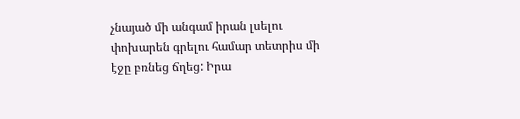չնայած մի անգամ իրան լսելու փոխարեն գրելու համար տետրիս մի էջը բռնեց ճղեց: Իրա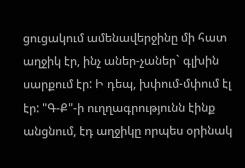ցուցակում ամենավերջինը մի հատ աղջիկ էր, ինչ աներ-չաներ` գլխին սարքում էր: Ի դեպ, խփում-մփում էլ էր: "Գ-Ք"-ի ուղղագրությունն էինք անցնում, էդ աղջիկը որպես օրինակ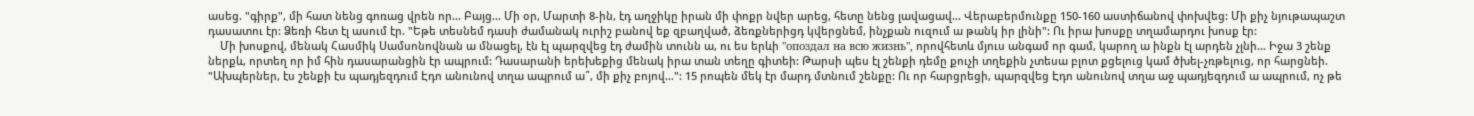ասեց. "գիրք", մի հատ նենց գոռաց վրեն որ… Բայց… Մի օր, Մարտի 8-ին, էդ աղջիկը իրան մի փոքր նվեր արեց, հետը նենց լավացավ… Վերաբերմունքը 150-160 աստիճանով փոխվեց: Մի քիչ նյութապաշտ դասատու էր: Ձեռի հետ էլ ասում էր. "Եթե տեսնեմ դասի ժամանակ ուրիշ բանով եք զբաղված, ձեռքներիցդ կվերցնեմ, ինչքան ուզում ա թանկ իր լինի": Ու իրա խոսքը տղամարդու խոսք էր:
    Մի խոսքով, մենակ Հասմիկ Սամսոնովնան ա մնացել, էն էլ պարզվեց էդ ժամին տունն ա, ու ես երևի "опоздал на всю жизнь", որովհետև մյուս անգամ որ գամ, կարող ա ինքն էլ արդեն չլնի… Իջա 3 շենք ներքև, որտեղ որ իմ հին դասարանցին էր ապրում: Դասարանի երեխեքից մենակ իրա տան տեղը գիտեի: Թարսի պես էլ շենքի դեմը քուչի տղեքին չտեսա բլոտ քցելուց կամ ծխել-չռթելուց, որ հարցնեի. "Ախպերներ, էս շենքի էս պադյեզդում Էդո անունով տղա ապրում ա՞, մի քիչ բոյով…": 15 րոպեն մեկ էր մարդ մտնում շենքը: Ու որ հարցրեցի, պարզվեց Էդո անունով տղա աջ պադյեզդում ա ապրում, ոչ թե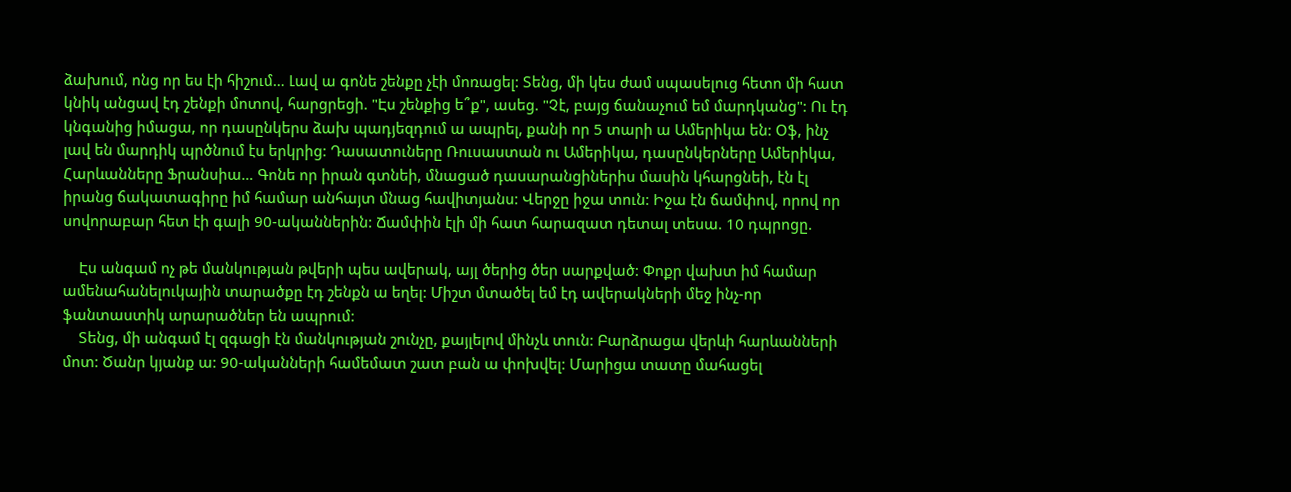ձախում, ոնց որ ես էի հիշում… Լավ ա գոնե շենքը չէի մոռացել: Տենց, մի կես ժամ սպասելուց հետո մի հատ կնիկ անցավ էդ շենքի մոտով, հարցրեցի. "Էս շենքից ե՞ք", ասեց. "Չէ, բայց ճանաչում եմ մարդկանց": Ու էդ կնգանից իմացա, որ դասընկերս ձախ պադյեզդում ա ապրել, քանի որ 5 տարի ա Ամերիկա են: Օֆ, ինչ լավ են մարդիկ պրծնում էս երկրից: Դասատուները Ռուսաստան ու Ամերիկա, դասընկերները Ամերիկա, Հարևանները Ֆրանսիա… Գոնե որ իրան գտնեի, մնացած դասարանցիներիս մասին կհարցնեի, էն էլ իրանց ճակատագիրը իմ համար անհայտ մնաց հավիտյանս: Վերջը իջա տուն: Իջա էն ճամփով, որով որ սովորաբար հետ էի գալի 90-ականներին: Ճամփին էլի մի հատ հարազատ դետալ տեսա. 10 դպրոցը.

    Էս անգամ ոչ թե մանկության թվերի պես ավերակ, այլ ծերից ծեր սարքված: Փոքր վախտ իմ համար ամենահանելուկային տարածքը էդ շենքն ա եղել: Միշտ մտածել եմ էդ ավերակների մեջ ինչ-որ ֆանտաստիկ արարածներ են ապրում:
    Տենց, մի անգամ էլ զգացի էն մանկության շունչը, քայլելով մինչև տուն: Բարձրացա վերևի հարևանների մոտ: Ծանր կյանք ա: 90-ականների համեմատ շատ բան ա փոխվել: Մարիցա տատը մահացել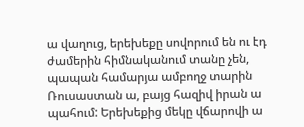ա վաղուց, երեխեքը սովորում են ու էդ ժամերին հիմնականում տանը չեն, պապան համարյա ամբողջ տարին Ռուսաստան ա, բայց հազիվ իրան ա պահում: Երեխեքից մեկը վճարովի ա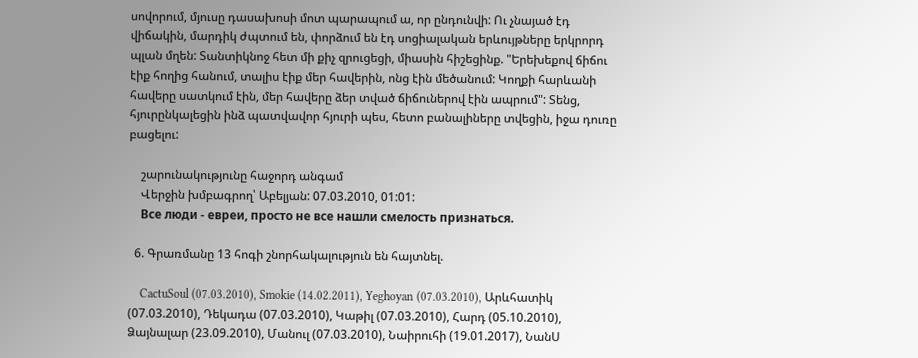սովորում, մյուսը դասախոսի մոտ պարապում ա, որ ընդունվի: Ու չնայած էդ վիճակին, մարդիկ ժպտում են, փորձում են էդ սոցիալական երևույթները երկրորդ պլան մղեն: Տանտիկնոջ հետ մի քիչ զրուցեցի, միասին հիշեցինք. "Երեխեքով ճիճու էիք հողից հանում, տալիս էիք մեր հավերին, ոնց էին մեծանում: Կողքի հարևանի հավերը սատկում էին, մեր հավերը ձեր տված ճիճուներով էին ապրում": Տենց, հյուրընկալեցին ինձ պատվավոր հյուրի պես, հետո բանալիները տվեցին, իջա դուռը բացելու:

    շարունակությունը հաջորդ անգամ
    Վերջին խմբագրող՝ Աբելյան: 07.03.2010, 01:01:
    Все люди - евреи, просто не все нашли смелость признаться.

  6. Գրառմանը 13 հոգի շնորհակալություն են հայտնել.

    CactuSoul (07.03.2010), Smokie (14.02.2011), Yeghoyan (07.03.2010), Արևհատիկ (07.03.2010), Դեկադա (07.03.2010), Կաթիլ (07.03.2010), Հարդ (05.10.2010), Ձայնալար (23.09.2010), Մանուլ (07.03.2010), Նաիրուհի (19.01.2017), ՆանՍ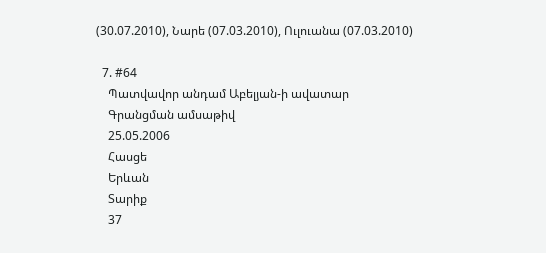(30.07.2010), Նարե (07.03.2010), Ուլուանա (07.03.2010)

  7. #64
    Պատվավոր անդամ Աբելյան-ի ավատար
    Գրանցման ամսաթիվ
    25.05.2006
    Հասցե
    Երևան
    Տարիք
    37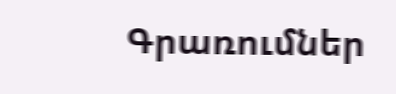Գրառումներ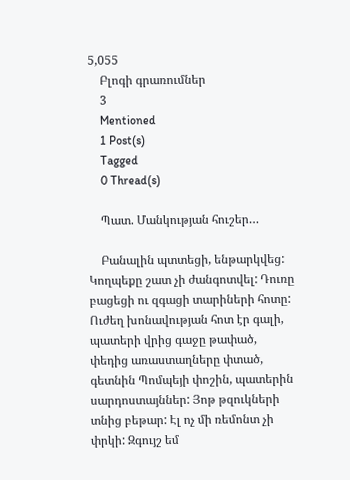5,055
    Բլոգի գրառումներ
    3
    Mentioned
    1 Post(s)
    Tagged
    0 Thread(s)

    Պատ. Մանկության հուշեր…

    Բանալին պտտեցի, ենթարկվեց: Կողպեքը շատ չի ժանգոտվել: Դուռը բացեցի ու զգացի տարիների հոտը: Ուժեղ խոնավության հոտ էր գալի, պատերի վրից գաջը թափած, փեդից առաստաղները փտած, գետնին Պոմպեյի փոշին, պատերին սարդոստայններ: Յոթ թզուկների տնից բեթար: Էլ ոչ մի ռեմոնտ չի փրկի: Զգույշ եմ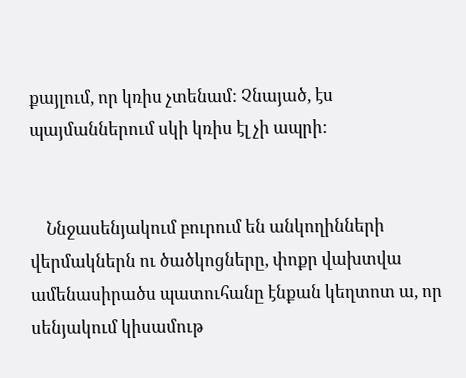քայլում, որ կռիս չտենամ: Չնայած, էս պայմաններում սկի կռիս էլ չի ապրի:


    Ննջասենյակում բուրում են անկողինների վերմակներն ու ծածկոցները, փոքր վախտվա ամենասիրածս պատուհանը էնքան կեղտոտ ա, որ սենյակում կիսամութ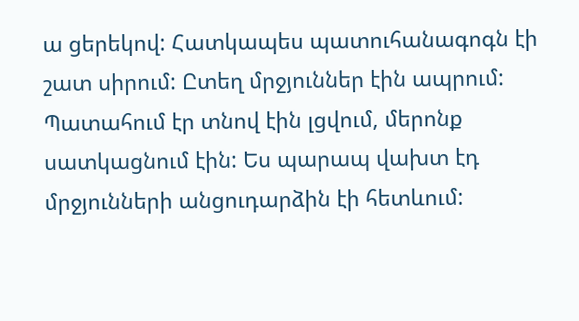ա ցերեկով: Հատկապես պատուհանագոգն էի շատ սիրում: Ըտեղ մրջյուններ էին ապրում: Պատահում էր տնով էին լցվում, մերոնք սատկացնում էին: Ես պարապ վախտ էդ մրջյունների անցուդարձին էի հետևում: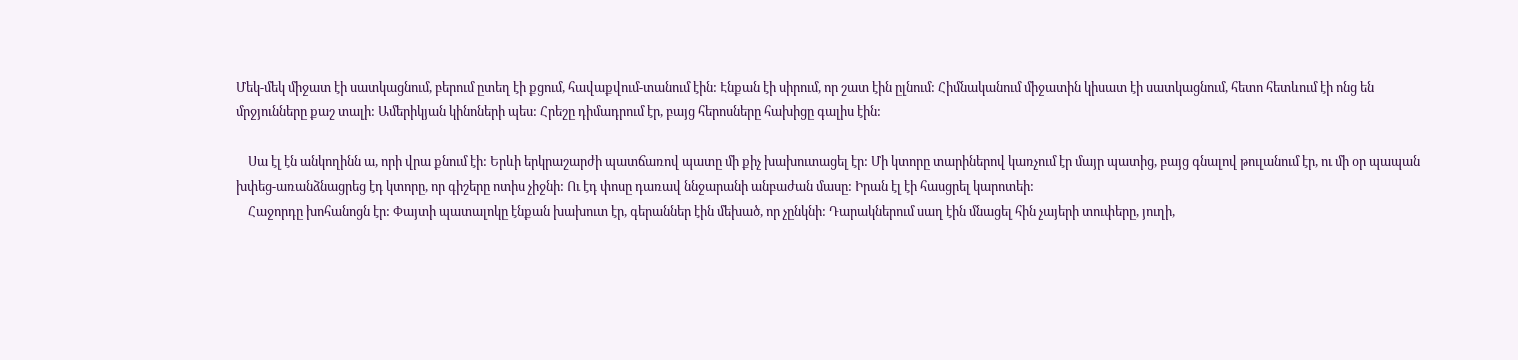Մեկ-մեկ միջատ էի սատկացնում, բերում ըտեղ էի քցում, հավաքվում-տանում էին: Էնքան էի սիրում, որ շատ էին ըլնում: Հիմնականում միջատին կիսատ էի սատկացնում, հետո հետևում էի ոնց են մրջյունները քաշ տալի: Ամերիկյան կինոների պես: Հրեշը դիմադրում էր, բայց հերոսները հախիցը գալիս էին:

    Սա էլ էն անկողինն ա, որի վրա քնում էի: Երևի երկրաշարժի պատճառով պատը մի քիչ խախուտացել էր: Մի կտորը տարիներով կառչում էր մայր պատից, բայց գնալով թուլանում էր, ու մի օր պապան խփեց-առանձնացրեց էդ կտորը, որ գիշերը ոտիս չիջնի: Ու էդ փոսը դառավ ննջարանի անբաժան մասը: Իրան էլ էի հասցրել կարոտեի:
    Հաջորդը խոհանոցն էր: Փայտի պատալոկը էնքան խախուտ էր, գերաններ էին մեխած, որ չընկնի: Դարակներում սաղ էին մնացել հին չայերի տուփերը, յուղի,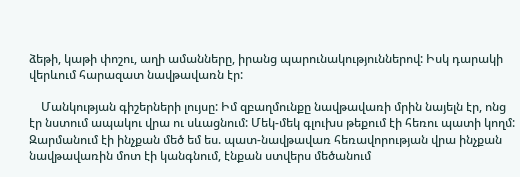ձեթի, կաթի փոշու, աղի ամանները, իրանց պարունակություններով: Իսկ դարակի վերևում հարազատ նավթավառն էր:

    Մանկության գիշերների լույսը: Իմ զբաղմունքը նավթավառի մրին նայելն էր, ոնց էր նստում ապակու վրա ու սևացնում: Մեկ-մեկ գլուխս թեքում էի հեռու պատի կողմ: Զարմանում էի ինչքան մեծ եմ ես. պատ-նավթավառ հեռավորության վրա ինչքան նավթավառին մոտ էի կանգնում, էնքան ստվերս մեծանում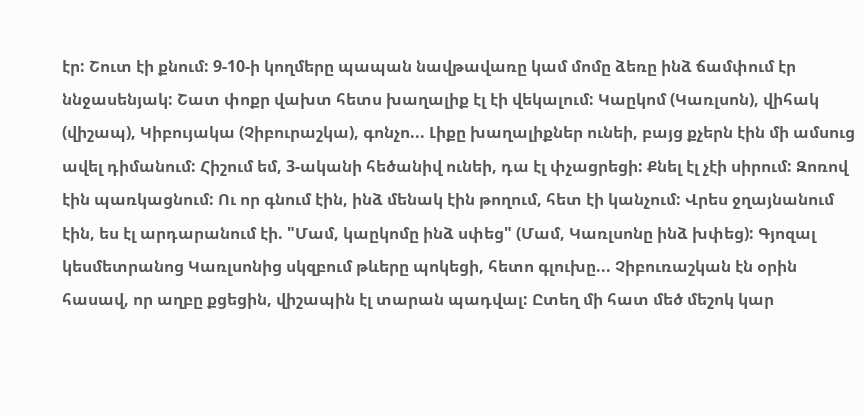էր: Շուտ էի քնում: 9-10-ի կողմերը պապան նավթավառը կամ մոմը ձեռը ինձ ճամփում էր ննջասենյակ: Շատ փոքր վախտ հետս խաղալիք էլ էի վեկալում: Կաըկոմ (Կառլսոն), վիհակ (վիշապ), Կիբույակա (Չիբուրաշկա), գոնչո... Լիքը խաղալիքներ ունեի, բայց քչերն էին մի ամսուց ավել դիմանում: Հիշում եմ, 3-ականի հեծանիվ ունեի, դա էլ փչացրեցի: Քնել էլ չէի սիրում: Զոռով էին պառկացնում: Ու որ գնում էին, ինձ մենակ էին թողում, հետ էի կանչում: Վրես ջղայնանում էին, ես էլ արդարանում էի. "Մամ, կաըկոմը ինձ սփեց" (Մամ, Կառլսոնը ինձ խփեց): Գյոզալ կեսմետրանոց Կառլսոնից սկզբում թևերը պոկեցի, հետո գլուխը... Չիբուռաշկան էն օրին հասավ, որ աղբը քցեցին, վիշապին էլ տարան պադվալ: Ըտեղ մի հատ մեծ մեշոկ կար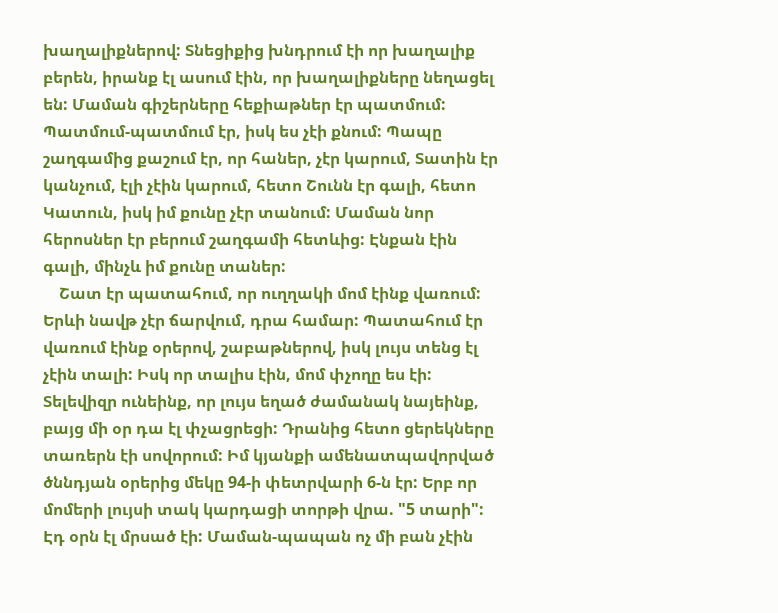խաղալիքներով: Տնեցիքից խնդրում էի որ խաղալիք բերեն, իրանք էլ ասում էին, որ խաղալիքները նեղացել են: Մաման գիշերները հեքիաթներ էր պատմում: Պատմում-պատմում էր, իսկ ես չէի քնում: Պապը շաղգամից քաշում էր, որ հաներ, չէր կարում, Տատին էր կանչում, էլի չէին կարում, հետո Շունն էր գալի, հետո Կատուն, իսկ իմ քունը չէր տանում: Մաման նոր հերոսներ էր բերում շաղգամի հետևից: Էնքան էին գալի, մինչև իմ քունը տաներ:
    Շատ էր պատահում, որ ուղղակի մոմ էինք վառում: Երևի նավթ չէր ճարվում, դրա համար: Պատահում էր վառում էինք օրերով, շաբաթներով, իսկ լույս տենց էլ չէին տալի: Իսկ որ տալիս էին, մոմ փչողը ես էի: Տելեվիզր ունեինք, որ լույս եղած ժամանակ նայեինք, բայց մի օր դա էլ փչացրեցի: Դրանից հետո ցերեկները տառերն էի սովորում: Իմ կյանքի ամենատպավորված ծննդյան օրերից մեկը 94-ի փետրվարի 6-ն էր: Երբ որ մոմերի լույսի տակ կարդացի տորթի վրա. "5 տարի": Էդ օրն էլ մրսած էի: Մաման-պապան ոչ մի բան չէին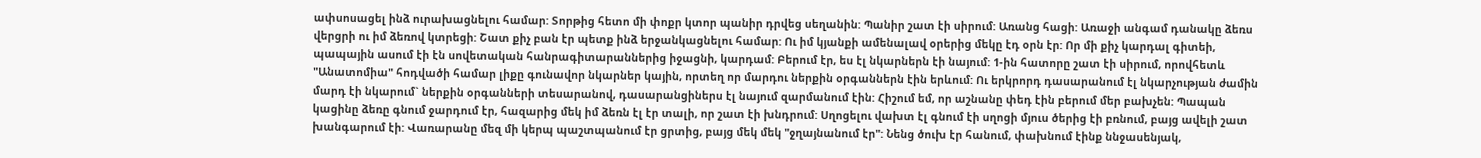ափսոսացել ինձ ուրախացնելու համար: Տորթից հետո մի փոքր կտոր պանիր դրվեց սեղանին: Պանիր շատ էի սիրում: Առանց հացի: Առաջի անգամ դանակը ձեռս վերցրի ու իմ ձեռով կտրեցի: Շատ քիչ բան էր պետք ինձ երջանկացնելու համար: Ու իմ կյանքի ամենալավ օրերից մեկը էդ օրն էր: Որ մի քիչ կարդալ գիտեի, պապային ասում էի էն սովետական հանրագիտարաններից իջացնի, կարդամ: Բերում էր, ես էլ նկարներն էի նայում: 1-ին հատորը շատ էի սիրում, որովհետև "Անատոմիա" հոդվածի համար լիքը գունավոր նկարներ կային, որտեղ որ մարդու ներքին օրգաններն էին երևում: Ու երկրորդ դասարանում էլ նկարչության ժամին մարդ էի նկարում` ներքին օրգանների տեսարանով, դասարանցիներս էլ նայում զարմանում էին: Հիշում եմ, որ աշնանը փեդ էին բերում մեր բախչեն: Պապան կացինը ձեռը գնում ջարդում էր, հազարից մեկ իմ ձեռն էլ էր տալի, որ շատ էի խնդրում: Սղոցելու վախտ էլ գնում էի սղոցի մյուս ծերից էի բռնում, բայց ավելի շատ խանգարում էի: Վառարանը մեզ մի կերպ պաշտպանում էր ցրտից, բայց մեկ մեկ "ջղայնանում էր": Նենց ծուխ էր հանում, փախնում էինք ննջասենյակ,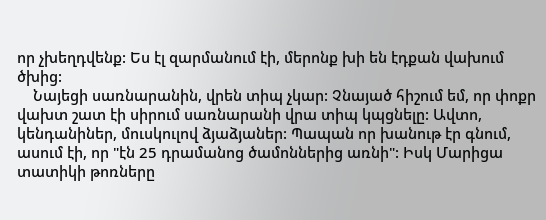որ չխեղդվենք: Ես էլ զարմանում էի, մերոնք խի են էդքան վախում ծխից:
    Նայեցի սառնարանին, վրեն տիպ չկար: Չնայած հիշում եմ, որ փոքր վախտ շատ էի սիրում սառնարանի վրա տիպ կպցնելը: Ավտո, կենդանիներ, մուսկուլով ձյաձյաներ: Պապան որ խանութ էր գնում, ասում էի, որ "էն 25 դրամանոց ծամոններից առնի": Իսկ Մարիցա տատիկի թոռները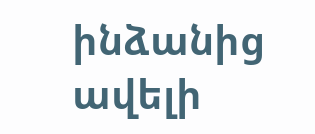ինձանից ավելի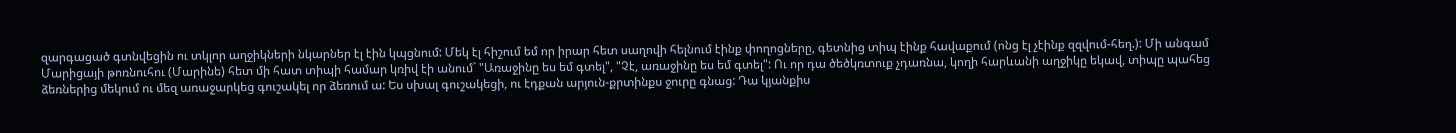զարգացած գտնվեցին ու տկլոր աղջիկների նկարներ էլ էին կպցնում: Մեկ էլ հիշում եմ որ իրար հետ սաղովի հելնում էինք փողոցները, գետնից տիպ էինք հավաքում (ոնց էլ չէինք զզվում-հեղ.): Մի անգամ Մարիցայի թոռնուհու (Մարինե) հետ մի հատ տիպի համար կռիվ էի անում` "Առաջինը ես եմ գտել", "Չէ, առաջինը ես եմ գտել": Ու որ դա ծեծկռտուք չդառնա, կողի հարևանի աղջիկը եկավ, տիպը պահեց ձեռներից մեկում ու մեզ առաջարկեց գուշակել որ ձեռում ա: Ես սխալ գուշակեցի, ու էդքան արյուն-քրտինքս ջուրը գնաց: Դա կյանքիս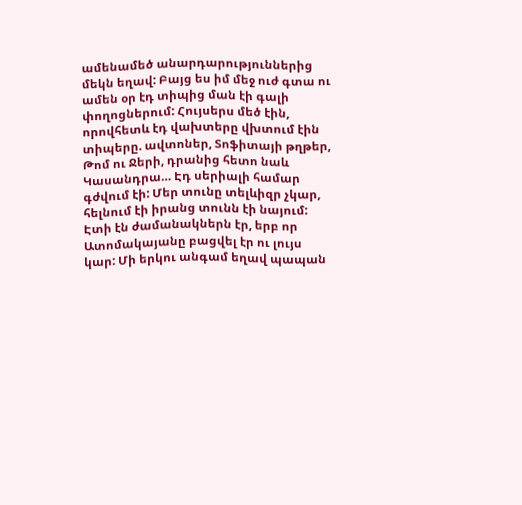ամենամեծ անարդարություններից մեկն եղավ: Բայց ես իմ մեջ ուժ գտա ու ամեն օր էդ տիպից ման էի գալի փողոցներում: Հույսերս մեծ էին, որովհետև էդ վախտերը վխտում էին տիպերը. ավտոներ, Տոֆիտայի թղթեր, Թոմ ու Ջերի, դրանից հետո նաև Կասանդրա… Էդ սերիալի համար գժվում էի: Մեր տունը տելևիզր չկար, հելնում էի իրանց տունն էի նայում: Էտի էն ժամանակներն էր, երբ որ Ատոմակայանը բացվել էր ու լույս կար: Մի երկու անգամ եղավ պապան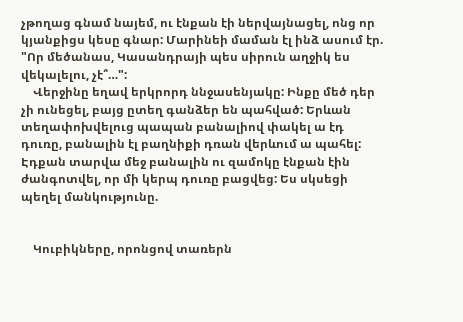չթողաց գնամ նայեմ, ու էնքան էի ներվայնացել, ոնց որ կյանքիցս կեսը գնար: Մարինեի մաման էլ ինձ ասում էր. "Որ մեծանաս, Կասանդրայի պես սիրուն աղջիկ ես վեկալելու, չէ՞…":
    Վերջինը եղավ երկրորդ ննջասենյակը: Ինքը մեծ դեր չի ունեցել, բայց ըտեղ գանձեր են պահված: Երևան տեղափոխվելուց պապան բանալիով փակել ա էդ դուռը, բանալին էլ բաղնիքի դռան վերևում ա պահել: Էդքան տարվա մեջ բանալին ու զամոկը էնքան էին ժանգոտվել, որ մի կերպ դուռը բացվեց: Ես սկսեցի պեղել մանկությունը.


    Կուբիկները, որոնցով տառերն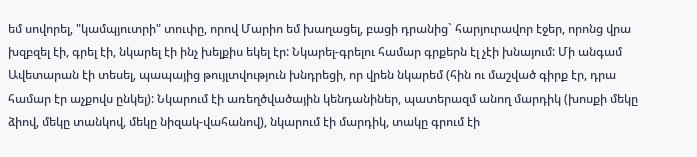եմ սովորել, "կամպյուտրի" տուփը, որով Մարիո եմ խաղացել, բացի դրանից` հարյուրավոր էջեր, որոնց վրա խզբզել էի, գրել էի, նկարել էի ինչ խելքիս եկել էր: Նկարել-գրելու համար գրքերն էլ չէի խնայում: Մի անգամ Ավետարան էի տեսել, պապայից թույլտվություն խնդրեցի, որ վրեն նկարեմ (հին ու մաշված գիրք էր, դրա համար էր աչքովս ընկել): Նկարում էի առեղծվածային կենդանիներ, պատերազմ անող մարդիկ (խոսքի մեկը ձիով, մեկը տանկով, մեկը նիզակ-վահանով), նկարում էի մարդիկ, տակը գրում էի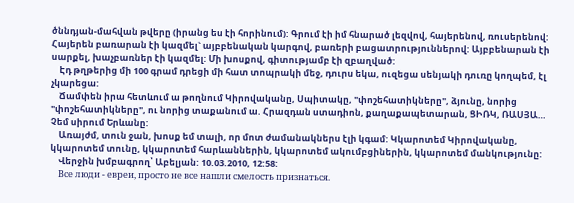ծննդյան-մահվան թվերը (իրանց ես էի հորինում): Գրում էի իմ հնարած լեզվով, հայերենով, ռուսերենով: Հայերեն բառարան էի կազմել` այբբենական կարգով, բառերի բացատրություններով: Այբբենարան էի սարքել, խաչբառներ էի կազմել: Մի խոսքով, գիտությամբ էի զբաղված:
    Էդ թղթերից մի 100 գրամ դրեցի մի հատ տոպրակի մեջ, դուրս եկա, ուզեցա սենյակի դուռը կողպեմ, էլ չկարեցա:
    Ճամփեն իրա հետևում ա թողնում Կիրովականը, Սպիտակը, "փոշեհատիկները", ձյունը, նորից "փոշեհատիկները", ու նորից տաքանում ա. Հրազդան ստադիոն, քաղաքապետարան, ՑԻՌԿ, ՌԱՍՅԱ… Չեմ սիրում Երևանը:
    Առայժմ, տուն ջան, խոսք եմ տալի, որ մոտ ժամանակներս էլի կգամ: Կկարոտեմ Կիրովականը, կկարոտեմ տունը, կկարոտեմ հարևաններին, կկարոտեմ ակումբցիներին, կկարոտեմ մանկությունը:
    Վերջին խմբագրող՝ Աբելյան: 10.03.2010, 12:58:
    Все люди - евреи, просто не все нашли смелость признаться.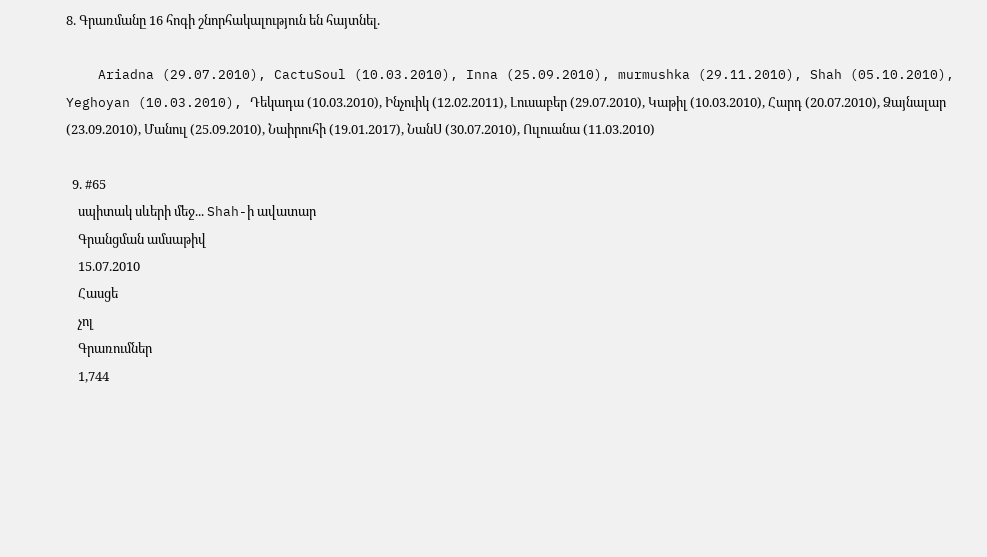8. Գրառմանը 16 հոգի շնորհակալություն են հայտնել.

    Ariadna (29.07.2010), CactuSoul (10.03.2010), Inna (25.09.2010), murmushka (29.11.2010), Shah (05.10.2010), Yeghoyan (10.03.2010), Դեկադա (10.03.2010), Ինչուիկ (12.02.2011), Լուսաբեր (29.07.2010), Կաթիլ (10.03.2010), Հարդ (20.07.2010), Ձայնալար (23.09.2010), Մանուլ (25.09.2010), Նաիրուհի (19.01.2017), ՆանՍ (30.07.2010), Ուլուանա (11.03.2010)

  9. #65
    սպիտակ սևերի մեջ... Shah-ի ավատար
    Գրանցման ամսաթիվ
    15.07.2010
    Հասցե
    չոլ
    Գրառումներ
    1,744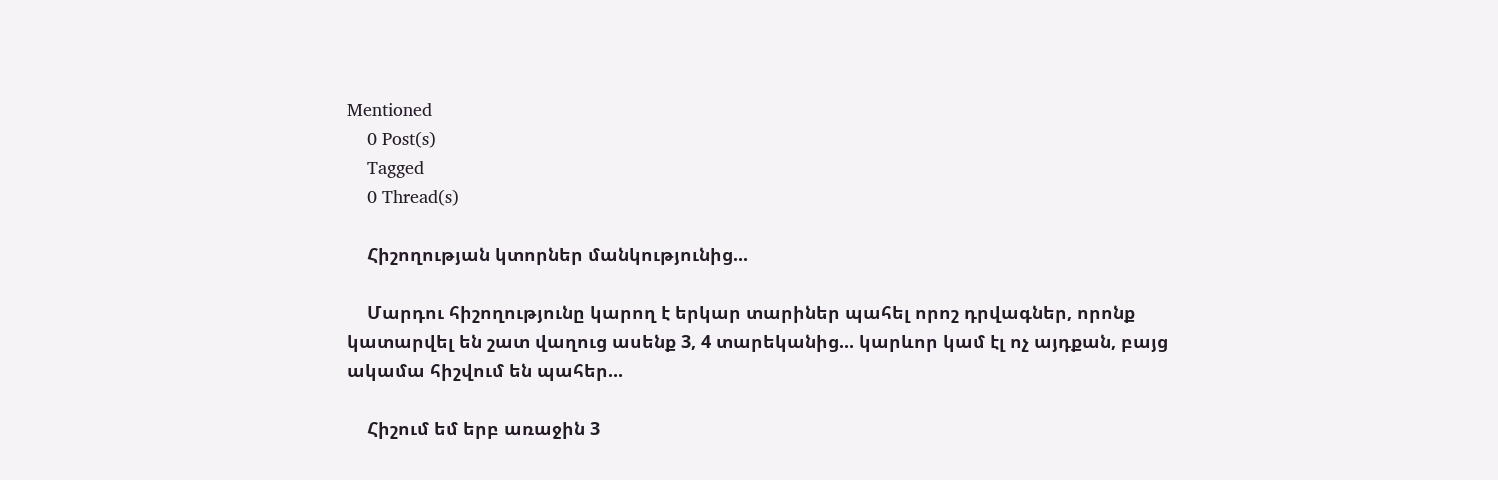Mentioned
    0 Post(s)
    Tagged
    0 Thread(s)

    Հիշողության կտորներ մանկությունից...

    Մարդու հիշողությունը կարող է երկար տարիներ պահել որոշ դրվագներ, որոնք կատարվել են շատ վաղուց ասենք 3, 4 տարեկանից... կարևոր կամ էլ ոչ այդքան, բայց ակամա հիշվում են պահեր...

    Հիշում եմ երբ առաջին 3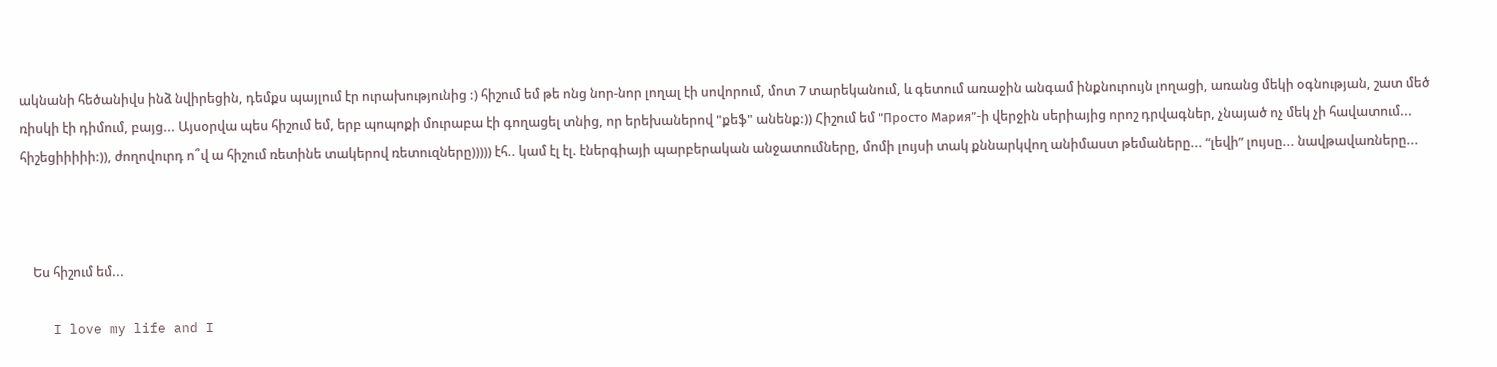ակնանի հեծանիվս ինձ նվիրեցին, դեմքս պայլում էր ուրախությունից :) հիշում եմ թե ոնց նոր-նոր լողալ էի սովորում, մոտ 7 տարեկանում, և գետում առաջին անգամ ինքնուրույն լողացի, առանց մեկի օգնության, շատ մեծ ռիսկի էի դիմում, բայց... Այսօրվա պես հիշում եմ, երբ պոպոքի մուրաբա էի գողացել տնից, որ երեխաներով "քեֆ" անենք:)) Հիշում եմ "Просто Мария”-ի վերջին սերիայից որոշ դրվագներ, չնայած ոչ մեկ չի հավատում... հիշեցիիիիի:)), ժողովուրդ ո՞վ ա հիշում ռետինե տակերով ռետուզները))))) էհ.. կամ էլ էլ. էներգիայի պարբերական անջատումները, մոմի լույսի տակ քննարկվող անիմաստ թեմաները... “լեվի” լույսը... նավթավառները...



    Ես հիշում եմ...

    I love my life and I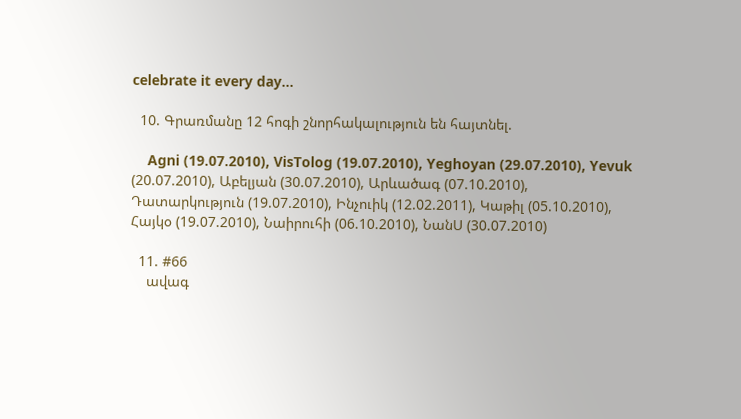celebrate it every day...

  10. Գրառմանը 12 հոգի շնորհակալություն են հայտնել.

    Agni (19.07.2010), VisTolog (19.07.2010), Yeghoyan (29.07.2010), Yevuk (20.07.2010), Աբելյան (30.07.2010), Արևածագ (07.10.2010), Դատարկություն (19.07.2010), Ինչուիկ (12.02.2011), Կաթիլ (05.10.2010), Հայկօ (19.07.2010), Նաիրուհի (06.10.2010), ՆանՍ (30.07.2010)

  11. #66
    ավագ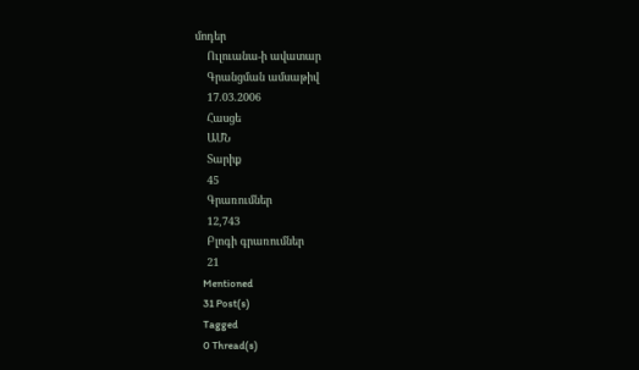մոդեր
    Ուլուանա-ի ավատար
    Գրանցման ամսաթիվ
    17.03.2006
    Հասցե
    ԱՄՆ
    Տարիք
    45
    Գրառումներ
    12,743
    Բլոգի գրառումներ
    21
    Mentioned
    31 Post(s)
    Tagged
    0 Thread(s)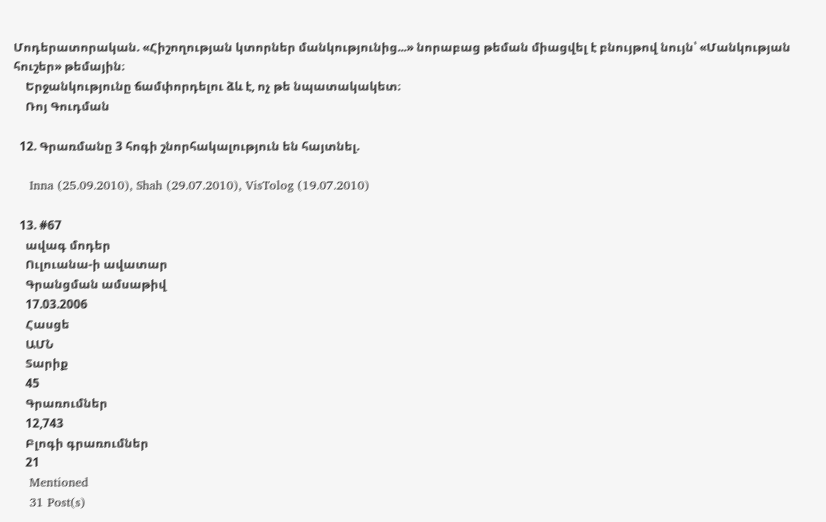Մոդերատորական. «Հիշողության կտորներ մանկությունից...» նորաբաց թեման միացվել է բնույթով նույն՝ «Մանկության հուշեր» թեմային։
    Երջանկությունը ճամփորդելու ձև է, ոչ թե նպատակակետ։
    Ռոյ Գուդման

  12. Գրառմանը 3 հոգի շնորհակալություն են հայտնել.

    Inna (25.09.2010), Shah (29.07.2010), VisTolog (19.07.2010)

  13. #67
    ավագ մոդեր
    Ուլուանա-ի ավատար
    Գրանցման ամսաթիվ
    17.03.2006
    Հասցե
    ԱՄՆ
    Տարիք
    45
    Գրառումներ
    12,743
    Բլոգի գրառումներ
    21
    Mentioned
    31 Post(s)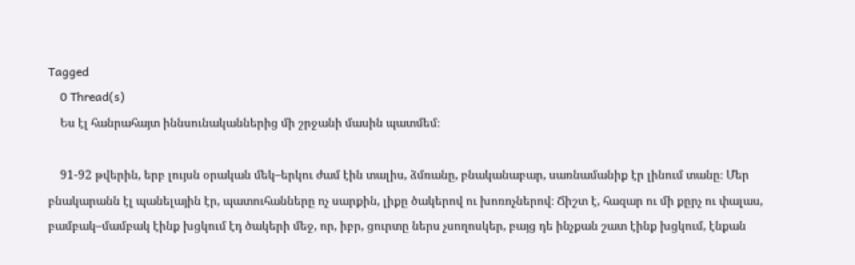Tagged
    0 Thread(s)
    Ես էլ հանրահայտ իննսունականներից մի շրջանի մասին պատմեմ։

    91-92 թվերին, երբ լույսն օրական մեկ–երկու ժամ էին տալիս, ձմռանը, բնականաբար, սառնամանիք էր լինում տանը։ Մեր բնակարանն էլ պանելային էր, պատուհանները ոչ սարքին, լիքը ծակերով ու խոռոչներով։ Ճիշտ է, հազար ու մի քըրչ ու փալաս, բամբակ–մամբակ էինք խցկում էդ ծակերի մեջ, որ, իբր, ցուրտը ներս չսողոսկեր, բայց դե ինչքան շատ էինք խցկում, էնքան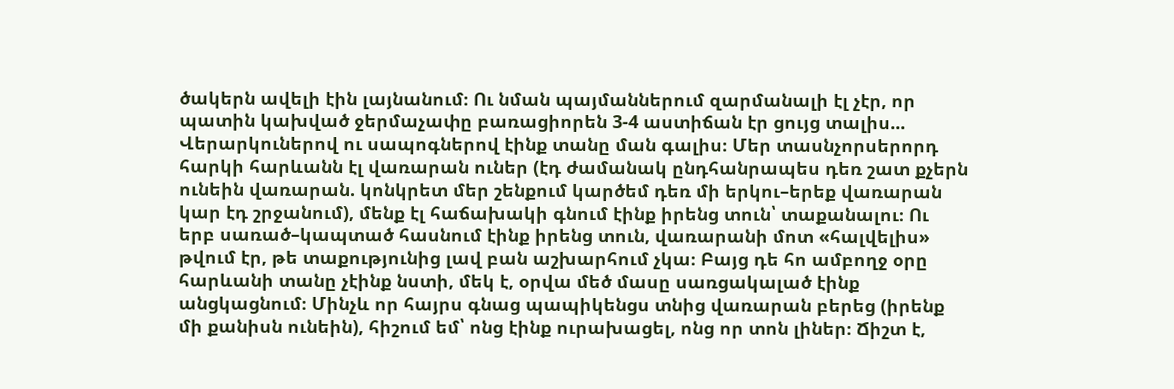ծակերն ավելի էին լայնանում։ Ու նման պայմաններում զարմանալի էլ չէր, որ պատին կախված ջերմաչափը բառացիորեն 3-4 աստիճան էր ցույց տալիս... Վերարկուներով ու սապոգներով էինք տանը ման գալիս։ Մեր տասնչորսերորդ հարկի հարևանն էլ վառարան ուներ (էդ ժամանակ ընդհանրապես դեռ շատ քչերն ունեին վառարան. կոնկրետ մեր շենքում կարծեմ դեռ մի երկու–երեք վառարան կար էդ շրջանում), մենք էլ հաճախակի գնում էինք իրենց տուն՝ տաքանալու։ Ու երբ սառած–կապտած հասնում էինք իրենց տուն, վառարանի մոտ «հալվելիս» թվում էր, թե տաքությունից լավ բան աշխարհում չկա։ Բայց դե հո ամբողջ օրը հարևանի տանը չէինք նստի, մեկ է, օրվա մեծ մասը սառցակալած էինք անցկացնում։ Մինչև որ հայրս գնաց պապիկենցս տնից վառարան բերեց (իրենք մի քանիսն ունեին), հիշում եմ՝ ոնց էինք ուրախացել, ոնց որ տոն լիներ։ Ճիշտ է,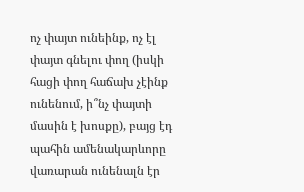ոչ փայտ ունեինք, ոչ էլ փայտ գնելու փող (իսկի հացի փող հաճախ չէինք ունենում, ի՞նչ փայտի մասին է խոսքը), բայց էդ պահին ամենակարևորը վառարան ունենալն էր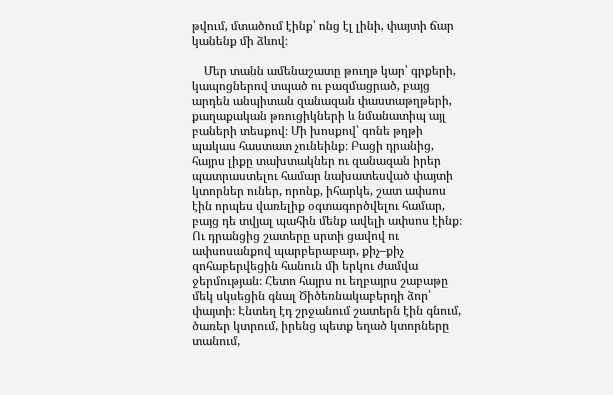թվում, մտածում էինք՝ ոնց էլ լինի, փայտի ճար կանենք մի ձևով։

    Մեր տանն ամենաշատը թուղթ կար՝ գրքերի, կապոցներով տպած ու բազմացրած, բայց արդեն անպիտան զանազան փաստաթղթերի, քաղաքական թռուցիկների և նմանատիպ այլ բաների տեսքով։ Մի խոսքով՝ գոնե թղթի պակաս հաստատ չունեինք։ Բացի դրանից, հայրս լիքը տախտակներ ու զանազան իրեր պատրաստելու համար նախատեսված փայտի կտորներ ուներ, որոնք, իհարկե, շատ ափսոս էին որպես վառելիք օգտագործվելու համար, բայց դե տվյալ պահին մենք ավելի ափսոս էինք։ Ու դրանցից շատերը սրտի ցավով ու ափսոսանքով պարբերաբար, քիչ–քիչ զոհաբերվեցին հանուն մի երկու ժամվա ջերմության։ Հետո հայրս ու եղբայրս շաբաթը մեկ սկսեցին գնալ Ծիծեռնակաբերդի ձոր՝ փայտի։ Էնտեղ էդ շրջանում շատերն էին գնում, ծառեր կտրում, իրենց պետք եղած կտորները տանում,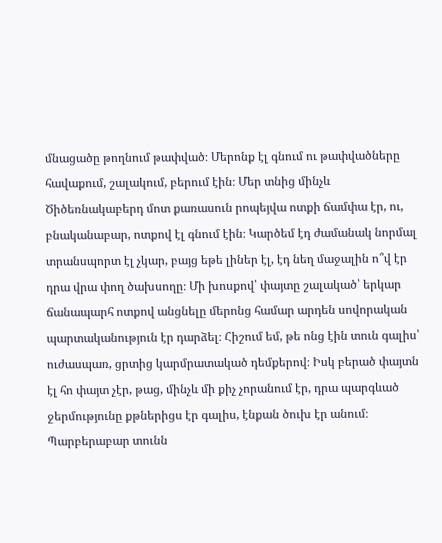մնացածը թողնում թափված։ Մերոնք էլ գնում ու թափվածները հավաքում, շալակում, բերում էին։ Մեր տնից մինչև Ծիծեռնակաբերդ մոտ քառասուն րոպեյվա ոտքի ճամփա էր, ու, բնականաբար, ոտքով էլ գնում էին։ Կարծեմ էդ ժամանակ նորմալ տրանսպորտ էլ չկար, բայց եթե լիներ էլ, էդ նեղ մաջալին ո՞վ էր դրա վրա փող ծախսողը։ Մի խոսքով՝ փայտը շալակած՝ երկար ճանապարհ ոտքով անցնելը մերոնց համար արդեն սովորական պարտականություն էր դարձել։ Հիշում եմ, թե ոնց էին տուն գալիս՝ ուժասպառ, ցրտից կարմրատակած դեմքերով։ Իսկ բերած փայտն էլ հո փայտ չէր, թաց, մինչև մի քիչ չորանում էր, դրա պարգևած ջերմությունը քթներիցս էր գալիս, էնքան ծուխ էր անում։ Պարբերաբար տունն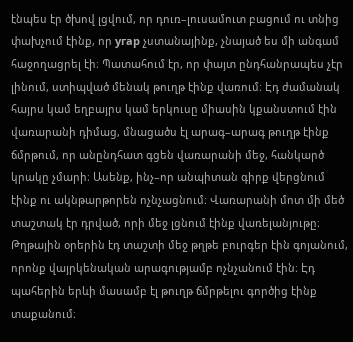էնպես էր ծխով լցվում, որ դուռ–լուսամուտ բացում ու տնից փախչում էինք, որ угар չստանայինք, չնայած ես մի անգամ հաջողացրել էի։ Պատահում էր, որ փայտ ընդհանրապես չէր լինում, ստիպված մենակ թուղթ էինք վառում։ Էդ ժամանակ հայրս կամ եղբայրս կամ երկուսը միասին կքանստում էին վառարանի դիմաց, մնացածս էլ արագ–արագ թուղթ էինք ճմրթում, որ անընդհատ գցեն վառարանի մեջ, հանկարծ կրակը չմարի։ Ասենք, ինչ–որ անպիտան գիրք վերցնում էինք ու ակնթարթորեն ոչնչացնում։ Վառարանի մոտ մի մեծ տաշտակ էր դրված, որի մեջ լցնում էինք վառելանյութը։ Թղթային օրերին էդ տաշտի մեջ թղթե բուրգեր էին գոյանում, որոնք վայրկենական արագությամբ ոչնչանում էին։ Էդ պահերին երևի մասամբ էլ թուղթ ճմրթելու գործից էինք տաքանում։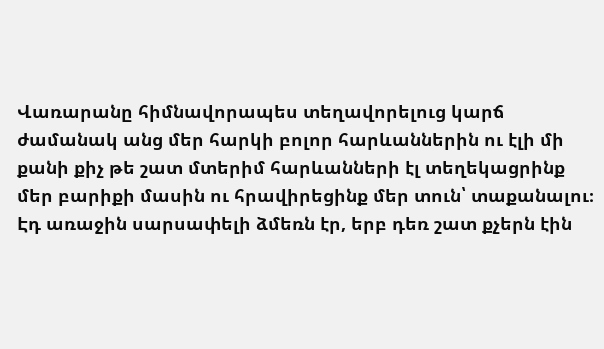Վառարանը հիմնավորապես տեղավորելուց կարճ ժամանակ անց մեր հարկի բոլոր հարևաններին ու էլի մի քանի քիչ թե շատ մտերիմ հարևանների էլ տեղեկացրինք մեր բարիքի մասին ու հրավիրեցինք մեր տուն՝ տաքանալու։ Էդ առաջին սարսափելի ձմեռն էր, երբ դեռ շատ քչերն էին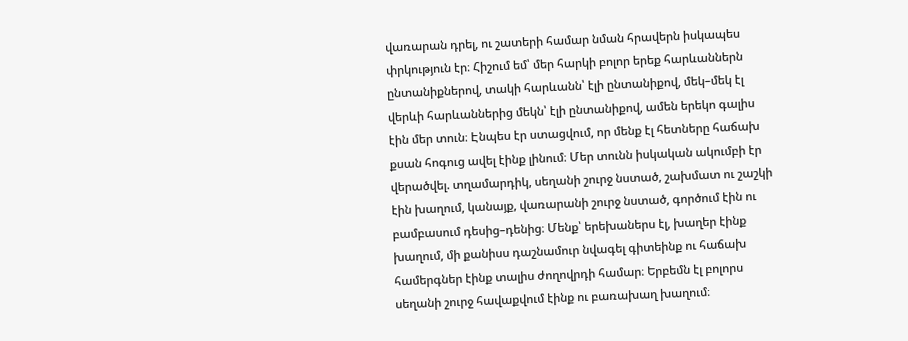վառարան դրել, ու շատերի համար նման հրավերն իսկապես փրկություն էր։ Հիշում եմ՝ մեր հարկի բոլոր երեք հարևաններն ընտանիքներով, տակի հարևանն՝ էլի ընտանիքով, մեկ–մեկ էլ վերևի հարևաններից մեկն՝ էլի ընտանիքով, ամեն երեկո գալիս էին մեր տուն։ Էնպես էր ստացվում, որ մենք էլ հետները հաճախ քսան հոգուց ավել էինք լինում։ Մեր տունն իսկական ակումբի էր վերածվել. տղամարդիկ, սեղանի շուրջ նստած, շախմատ ու շաշկի էին խաղում, կանայք, վառարանի շուրջ նստած, գործում էին ու բամբասում դեսից–դենից։ Մենք՝ երեխաներս էլ, խաղեր էինք խաղում, մի քանիսս դաշնամուր նվագել գիտեինք ու հաճախ համերգներ էինք տալիս ժողովրդի համար։ Երբեմն էլ բոլորս սեղանի շուրջ հավաքվում էինք ու բառախաղ խաղում։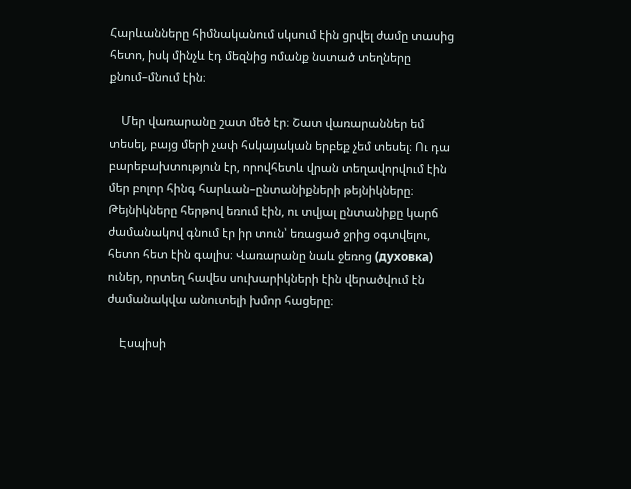Հարևանները հիմնականում սկսում էին ցրվել ժամը տասից հետո, իսկ մինչև էդ մեզնից ոմանք նստած տեղները քնում–մնում էին։

    Մեր վառարանը շատ մեծ էր։ Շատ վառարաններ եմ տեսել, բայց մերի չափ հսկայական երբեք չեմ տեսել։ Ու դա բարեբախտություն էր, որովհետև վրան տեղավորվում էին մեր բոլոր հինգ հարևան–ընտանիքների թեյնիկները։ Թեյնիկները հերթով եռում էին, ու տվյալ ընտանիքը կարճ ժամանակով գնում էր իր տուն՝ եռացած ջրից օգտվելու, հետո հետ էին գալիս։ Վառարանը նաև ջեռոց (духовка) ուներ, որտեղ հավես սուխարիկների էին վերածվում էն ժամանակվա անուտելի խմոր հացերը։

    Էսպիսի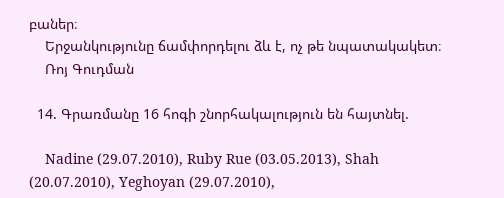բաներ։
    Երջանկությունը ճամփորդելու ձև է, ոչ թե նպատակակետ։
    Ռոյ Գուդման

  14. Գրառմանը 16 հոգի շնորհակալություն են հայտնել.

    Nadine (29.07.2010), Ruby Rue (03.05.2013), Shah (20.07.2010), Yeghoyan (29.07.2010),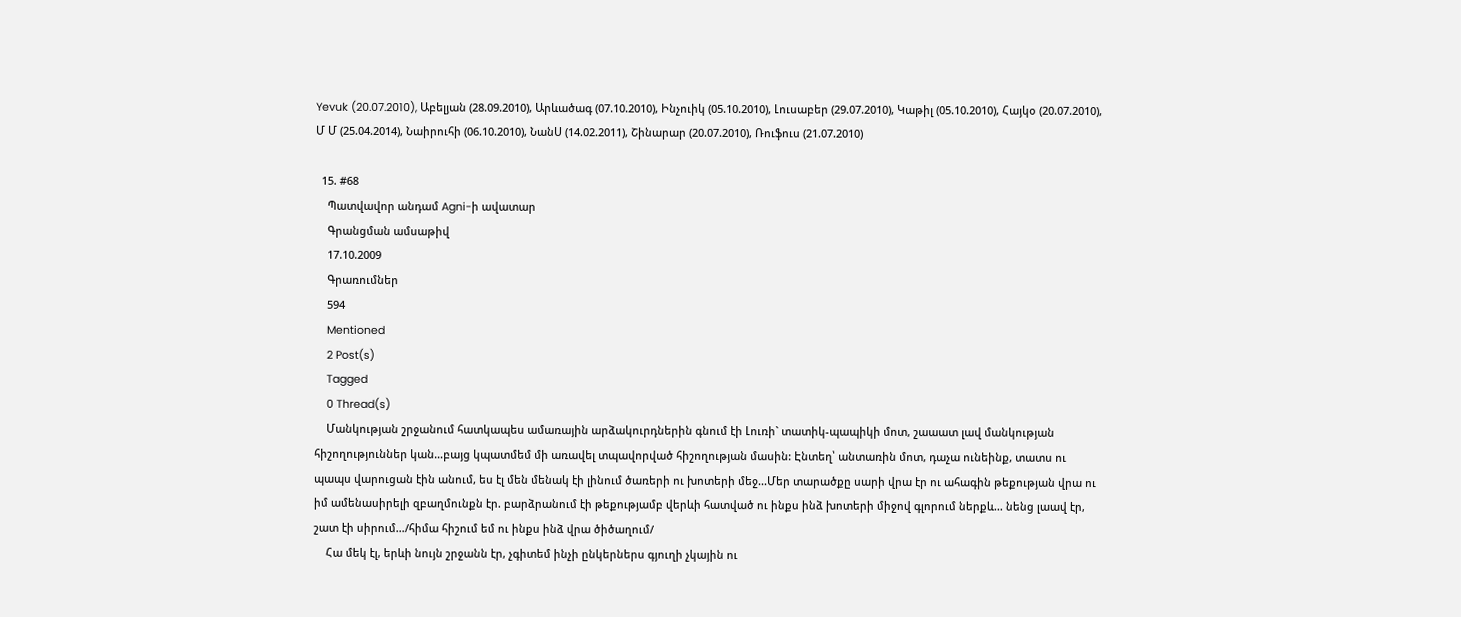Yevuk (20.07.2010), Աբելյան (28.09.2010), Արևածագ (07.10.2010), Ինչուիկ (05.10.2010), Լուսաբեր (29.07.2010), Կաթիլ (05.10.2010), Հայկօ (20.07.2010), Մ Մ (25.04.2014), Նաիրուհի (06.10.2010), ՆանՍ (14.02.2011), Շինարար (20.07.2010), Ռուֆուս (21.07.2010)

  15. #68
    Պատվավոր անդամ Agni-ի ավատար
    Գրանցման ամսաթիվ
    17.10.2009
    Գրառումներ
    594
    Mentioned
    2 Post(s)
    Tagged
    0 Thread(s)
    Մանկության շրջանում հատկապես ամառային արձակուրդներին գնում էի Լուռի` տատիկ-պապիկի մոտ, շաաատ լավ մանկության հիշողություններ կան…բայց կպատմեմ մի առավել տպավորված հիշողության մասին: Էնտեղ՝ անտառին մոտ, դաչա ունեինք, տատս ու պապս վարուցան էին անում, ես էլ մեն մենակ էի լինում ծառերի ու խոտերի մեջ...Մեր տարածքը սարի վրա էր ու ահագին թեքության վրա ու իմ ամենասիրելի զբաղմունքն էր. բարձրանում էի թեքությամբ վերևի հատված ու ինքս ինձ խոտերի միջով գլորում ներքև... նենց լաավ էր, շատ էի սիրում…/հիմա հիշում եմ ու ինքս ինձ վրա ծիծաղում/
    Հա մեկ էլ, երևի նույն շրջանն էր, չգիտեմ ինչի ընկերներս գյուղի չկային ու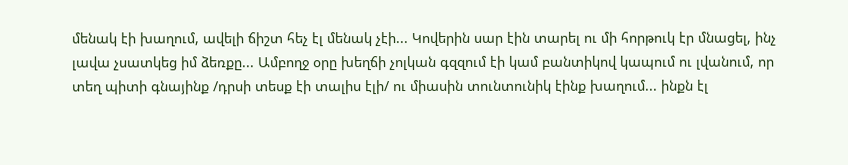մենակ էի խաղում, ավելի ճիշտ հեչ էլ մենակ չէի... Կովերին սար էին տարել ու մի հորթուկ էր մնացել, ինչ լավա չսատկեց իմ ձեռքը... Ամբողջ օրը խեղճի չոլկան գզզում էի կամ բանտիկով կապում ու լվանում, որ տեղ պիտի գնայինք /դրսի տեսք էի տալիս էլի/ ու միասին տունտունիկ էինք խաղում... ինքն էլ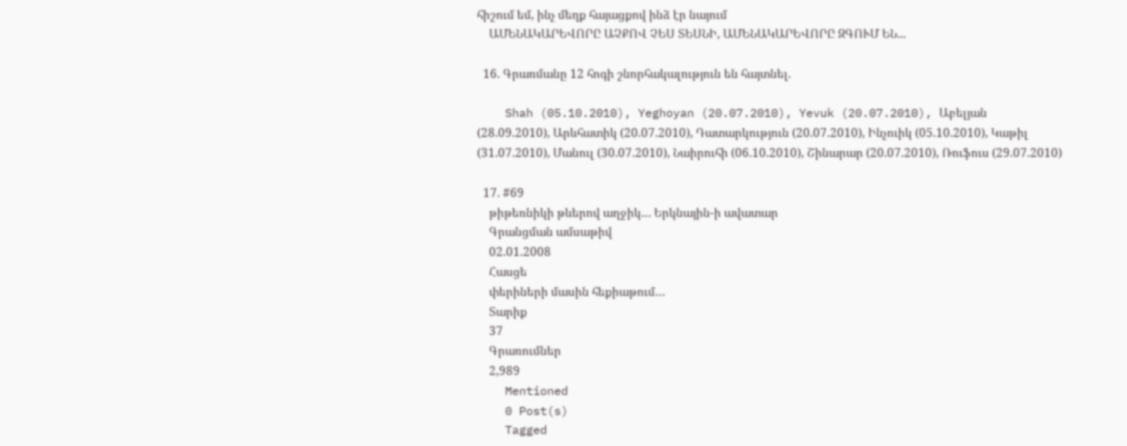հիշում եմ, ինչ մեղք հայացքով ինձ էր նայում
    ԱՄԵՆԱԿԱՐԵՎՈՐԸ ԱՉՔՈՎ ՉԵՍ ՏԵՍՆԻ, ԱՄԵՆԱԿԱՐԵՎՈՐԸ ԶԳՈՒՄ ԵՆ...

  16. Գրառմանը 12 հոգի շնորհակալություն են հայտնել.

    Shah (05.10.2010), Yeghoyan (20.07.2010), Yevuk (20.07.2010), Աբելյան (28.09.2010), Արևհատիկ (20.07.2010), Դատարկություն (20.07.2010), Ինչուիկ (05.10.2010), Կաթիլ (31.07.2010), Մանուլ (30.07.2010), Նաիրուհի (06.10.2010), Շինարար (20.07.2010), Ռուֆուս (29.07.2010)

  17. #69
    թիթեռնիկի թևերով աղջիկ… Երկնային-ի ավատար
    Գրանցման ամսաթիվ
    02.01.2008
    Հասցե
    փերիների մասին հեքիաթում…
    Տարիք
    37
    Գրառումներ
    2,989
    Mentioned
    0 Post(s)
    Tagged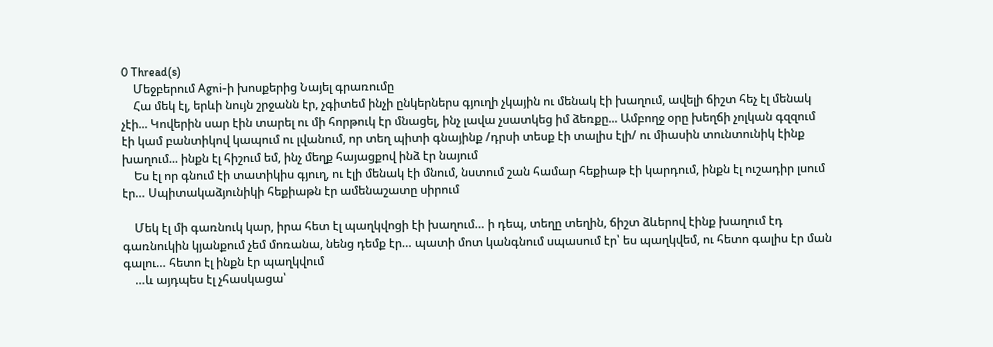0 Thread(s)
    Մեջբերում Agni-ի խոսքերից Նայել գրառումը
    Հա մեկ էլ, երևի նույն շրջանն էր, չգիտեմ ինչի ընկերներս գյուղի չկային ու մենակ էի խաղում, ավելի ճիշտ հեչ էլ մենակ չէի... Կովերին սար էին տարել ու մի հորթուկ էր մնացել, ինչ լավա չսատկեց իմ ձեռքը... Ամբողջ օրը խեղճի չոլկան գզզում էի կամ բանտիկով կապում ու լվանում, որ տեղ պիտի գնայինք /դրսի տեսք էի տալիս էլի/ ու միասին տունտունիկ էինք խաղում... ինքն էլ հիշում եմ, ինչ մեղք հայացքով ինձ էր նայում
    Ես էլ որ գնում էի տատիկիս գյուղ, ու էլի մենակ էի մնում, նստում շան համար հեքիաթ էի կարդում, ինքն էլ ուշադիր լսում էր… Սպիտակաձյունիկի հեքիաթն էր ամենաշատը սիրում

    Մեկ էլ մի գառնուկ կար, իրա հետ էլ պաղկվոցի էի խաղում… ի դեպ, տեղը տեղին, ճիշտ ձևերով էինք խաղում էդ գառնուկին կյանքում չեմ մոռանա, նենց դեմք էր… պատի մոտ կանգնում սպասում էր՝ ես պաղկվեմ, ու հետո գալիս էր ման գալու… հետո էլ ինքն էր պաղկվում
    …և այդպես էլ չհասկացա՝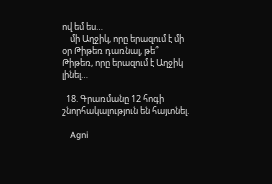ով եմ ես…
    մի Աղջիկ, որը երազում է մի օր Թիթեռ դառնալ, թե՞ Թիթեռ, որը երազում է Աղջիկ լինել…

  18. Գրառմանը 12 հոգի շնորհակալություն են հայտնել.

    Agni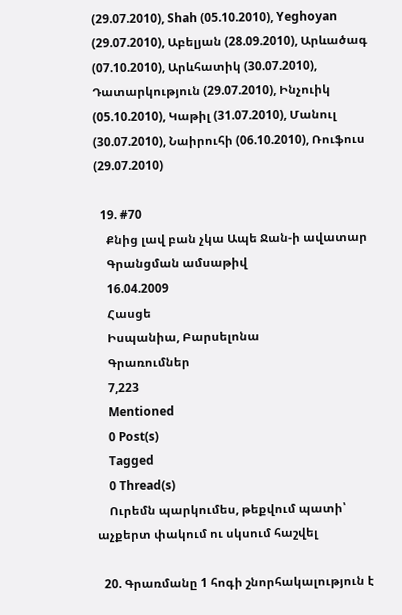(29.07.2010), Shah (05.10.2010), Yeghoyan (29.07.2010), Աբելյան (28.09.2010), Արևածագ (07.10.2010), Արևհատիկ (30.07.2010), Դատարկություն (29.07.2010), Ինչուիկ (05.10.2010), Կաթիլ (31.07.2010), Մանուլ (30.07.2010), Նաիրուհի (06.10.2010), Ռուֆուս (29.07.2010)

  19. #70
    Քնից լավ բան չկա Ապե Ջան-ի ավատար
    Գրանցման ամսաթիվ
    16.04.2009
    Հասցե
    Իսպանիա, Բարսելոնա
    Գրառումներ
    7,223
    Mentioned
    0 Post(s)
    Tagged
    0 Thread(s)
    Ուրեմն պարկումես, թեքվում պատի՝ աչքերտ փակում ու սկսում հաշվել

  20. Գրառմանը 1 հոգի շնորհակալություն է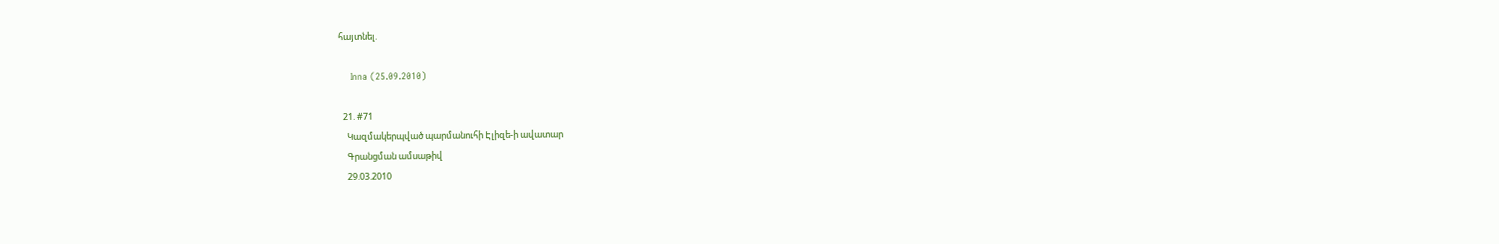հայտնել.

    Inna (25.09.2010)

  21. #71
    Կազմակերպված պարմանուհի Էլիզե-ի ավատար
    Գրանցման ամսաթիվ
    29.03.2010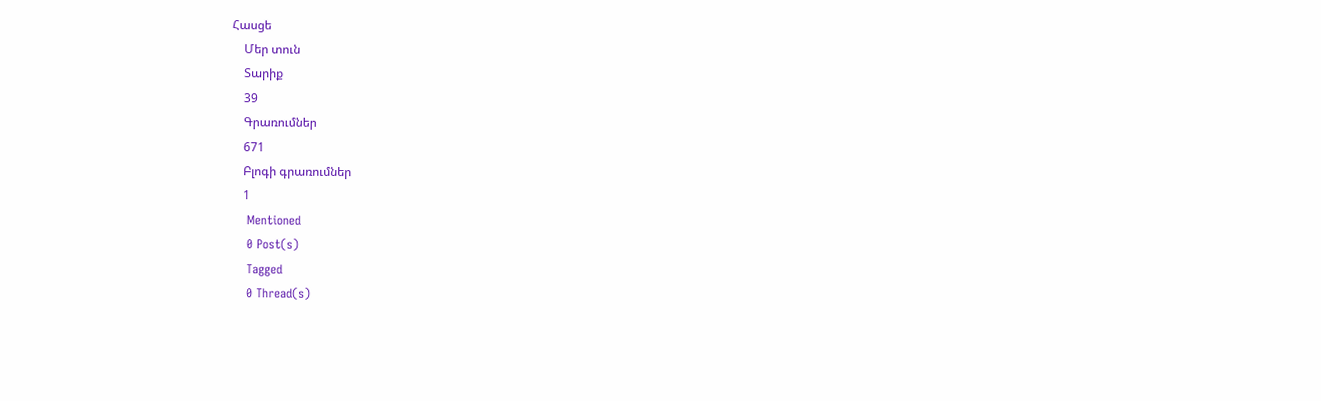Հասցե
    Մեր տուն
    Տարիք
    39
    Գրառումներ
    671
    Բլոգի գրառումներ
    1
    Mentioned
    0 Post(s)
    Tagged
    0 Thread(s)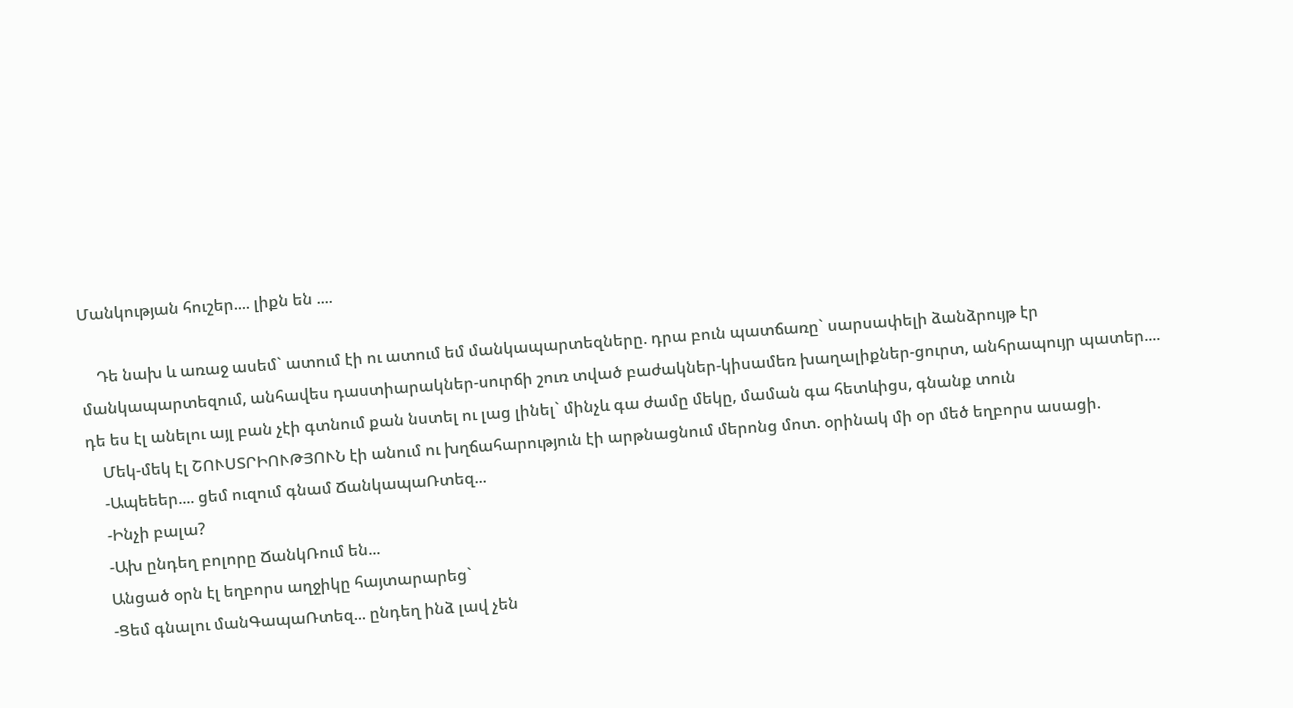Մանկության հուշեր.... լիքն են ....

    Դե նախ և առաջ ասեմ` ատում էի ու ատում եմ մանկապարտեզները. դրա բուն պատճառը` սարսափելի ձանձրույթ էր մանկապարտեզում, անհավես դաստիարակներ-սուրճի շուռ տված բաժակներ-կիսամեռ խաղալիքներ-ցուրտ, անհրապույր պատեր.... դե ես էլ անելու այլ բան չէի գտնում քան նստել ու լաց լինել` մինչև գա ժամը մեկը, մաման գա հետևիցս, գնանք տուն
    Մեկ-մեկ էլ ՇՈՒՍՏՐԻՈՒԹՅՈՒՆ էի անում ու խղճահարություն էի արթնացնում մերոնց մոտ. օրինակ մի օր մեծ եղբորս ասացի.
    -Ապեեեր.... ցեմ ուզում գնամ ՃանկապաՌտեզ...
    -Ինչի բալա?
    -Ախ ընդեղ բոլորը ՃանկՌում են...
    Անցած օրն էլ եղբորս աղջիկը հայտարարեց`
    -Ցեմ գնալու մանԳապաՌտեզ... ընդեղ ինձ լավ չեն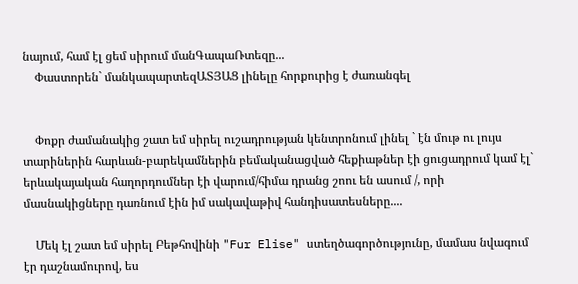նայում, համ էլ ցեմ սիրում մանԳապաՌտեզը...
    Փաստորեն` մանկապարտեզԱՏՅԱՑ լինելը հորքուրից է ժառանգել


    Փոքր ժամանակից շատ եմ սիրել ուշադրության կենտրոնում լինել ` էն մութ ու լույս տարիներին հարևան-բարեկամներին բեմականացված հեքիաթներ էի ցուցադրում կամ էլ` երևակայական հաղորդումներ էի վարում/հիմա դրանց շոու են ասում /, որի մասնակիցները դառնում էին իմ սակավաթիվ հանդիսատեսները....

    Մեկ էլ շատ եմ սիրել Բեթհովինի "Fur Elise" ստեղծագործությունը, մամաս նվագում էր դաշնամուրով, ես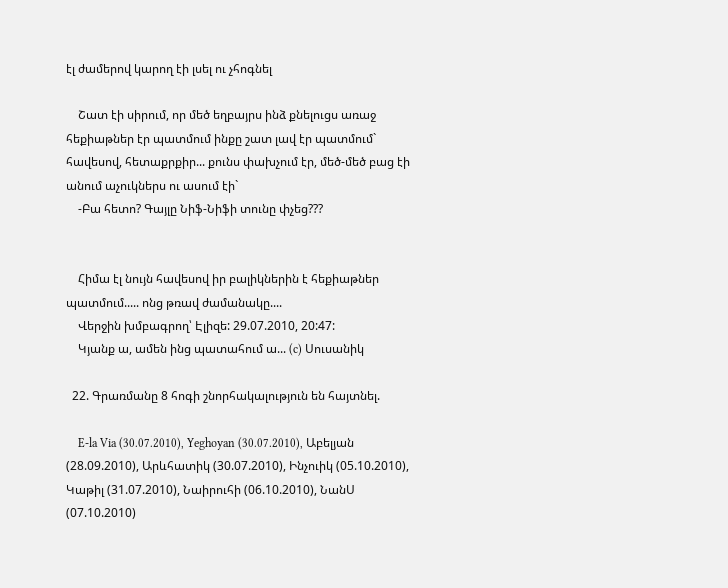էլ ժամերով կարող էի լսել ու չհոգնել

    Շատ էի սիրում, որ մեծ եղբայրս ինձ քնելուցս առաջ հեքիաթներ էր պատմում ինքը շատ լավ էր պատմում` հավեսով, հետաքրքիր... քունս փախչում էր, մեծ-մեծ բաց էի անում աչուկներս ու ասում էի`
    -Բա հետո? Գայլը Նիֆ-Նիֆի տունը փչեց???


    Հիմա էլ նույն հավեսով իր բալիկներին է հեքիաթներ պատմում..... ոնց թռավ ժամանակը....
    Վերջին խմբագրող՝ Էլիզե: 29.07.2010, 20:47:
    Կյանք ա, ամեն ինց պատահում ա... (c) Սուսանիկ

  22. Գրառմանը 8 հոգի շնորհակալություն են հայտնել.

    E-la Via (30.07.2010), Yeghoyan (30.07.2010), Աբելյան (28.09.2010), Արևհատիկ (30.07.2010), Ինչուիկ (05.10.2010), Կաթիլ (31.07.2010), Նաիրուհի (06.10.2010), ՆանՍ (07.10.2010)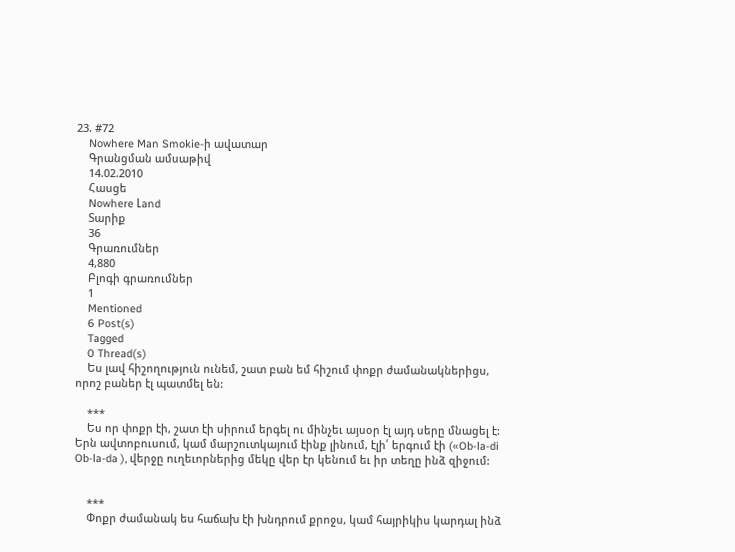23. #72
    Nowhere Man Smokie-ի ավատար
    Գրանցման ամսաթիվ
    14.02.2010
    Հասցե
    Nowhere Լand
    Տարիք
    36
    Գրառումներ
    4,880
    Բլոգի գրառումներ
    1
    Mentioned
    6 Post(s)
    Tagged
    0 Thread(s)
    Ես լավ հիշողություն ունեմ, շատ բան եմ հիշում փոքր ժամանակներիցս, որոշ բաներ էլ պատմել են:

    ***
    Ես որ փոքր էի, շատ էի սիրում երգել ու մինչեւ այսօր էլ այդ սերը մնացել է: Երն ավտոբուսում, կամ մարշուտկայում էինք լինում, էլի՛ երգում էի («Ob-la-di Ob-la-da ), վերջը ուղեւորներից մեկը վեր էր կենում եւ իր տեղը ինձ զիջում:


    ***
    Փոքր ժամանակ ես հաճախ էի խնդրում քրոջս, կամ հայրիկիս կարդալ ինձ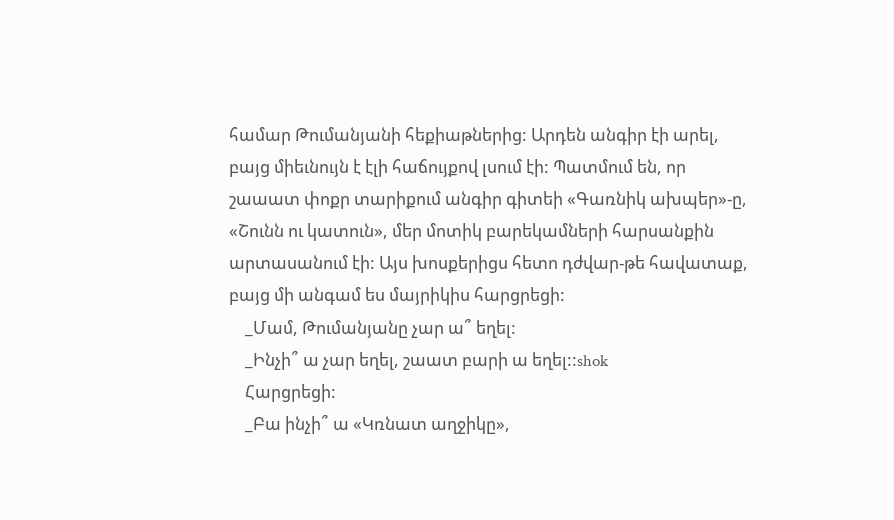համար Թումանյանի հեքիաթներից: Արդեն անգիր էի արել, բայց միեւնույն է էլի հաճույքով լսում էի: Պատմում են, որ շաաատ փոքր տարիքում անգիր գիտեի «Գառնիկ ախպեր»-ը, «Շունն ու կատուն», մեր մոտիկ բարեկամների հարսանքին արտասանում էի: Այս խոսքերիցս հետո դժվար-թե հավատաք, բայց մի անգամ ես մայրիկիս հարցրեցի:
    _Մամ, Թումանյանը չար ա՞ եղել:
    _Ինչի՞ ա չար եղել, շաատ բարի ա եղել::shok
    Հարցրեցի:
    _Բա ինչի՞ ա «Կռնատ աղջիկը»,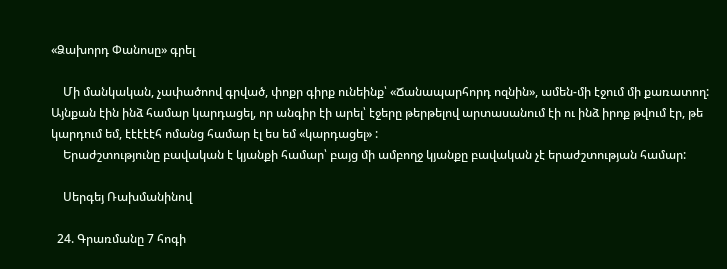«Ձախորդ Փանոսը» գրել

    Մի մանկական, չափածոով գրված, փոքր գիրք ունեինք՝ «Ճանապարհորդ ոզնին», ամեն-մի էջում մի քառատող: Այնքան էին ինձ համար կարդացել, որ անգիր էի արել՝ էջերը թերթելով արտասանում էի ու ինձ իրոք թվում էր, թե կարդում եմ, էէէէէհ ոմանց համար էլ ես եմ «կարդացել» :
    Երաժշտությունը բավական է կյանքի համար՝ բայց մի ամբողջ կյանքը բավական չէ երաժշտության համար:

    Սերգեյ Ռախմանինով

  24. Գրառմանը 7 հոգի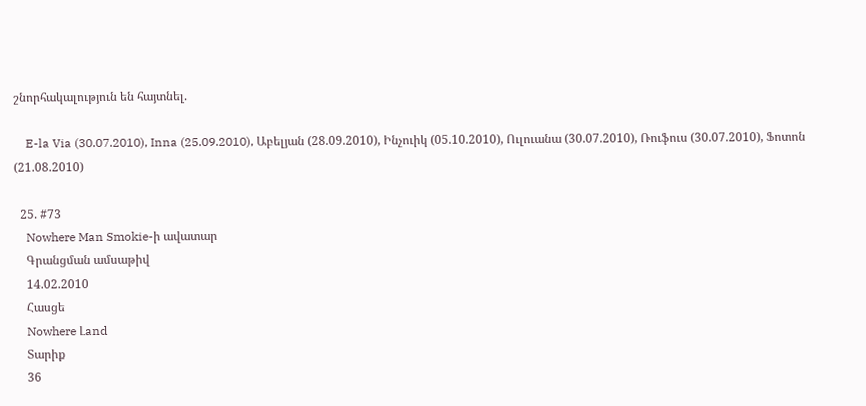շնորհակալություն են հայտնել.

    E-la Via (30.07.2010), Inna (25.09.2010), Աբելյան (28.09.2010), Ինչուիկ (05.10.2010), Ուլուանա (30.07.2010), Ռուֆուս (30.07.2010), Ֆոտոն (21.08.2010)

  25. #73
    Nowhere Man Smokie-ի ավատար
    Գրանցման ամսաթիվ
    14.02.2010
    Հասցե
    Nowhere Լand
    Տարիք
    36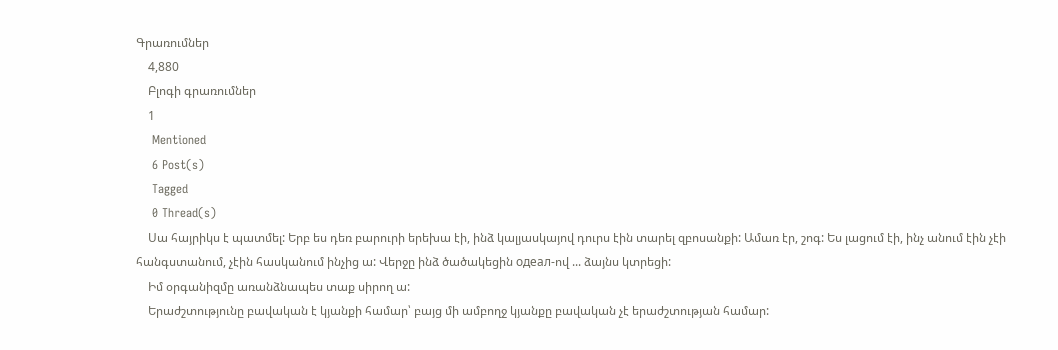Գրառումներ
    4,880
    Բլոգի գրառումներ
    1
    Mentioned
    6 Post(s)
    Tagged
    0 Thread(s)
    Սա հայրիկս է պատմել: Երբ ես դեռ բարուրի երեխա էի, ինձ կալյասկայով դուրս էին տարել զբոսանքի: Ամառ էր, շոգ: Ես լացում էի, ինչ անում էին չէի հանգստանում, չէին հասկանում ինչից ա: Վերջը ինձ ծածակեցին одеал-ով ... ձայնս կտրեցի:
    Իմ օրգանիզմը առանձնապես տաք սիրող ա:
    Երաժշտությունը բավական է կյանքի համար՝ բայց մի ամբողջ կյանքը բավական չէ երաժշտության համար: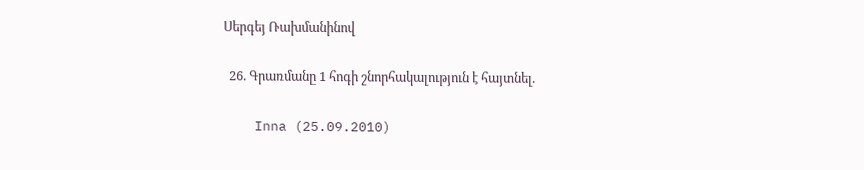Սերգեյ Ռախմանինով

  26. Գրառմանը 1 հոգի շնորհակալություն է հայտնել.

    Inna (25.09.2010)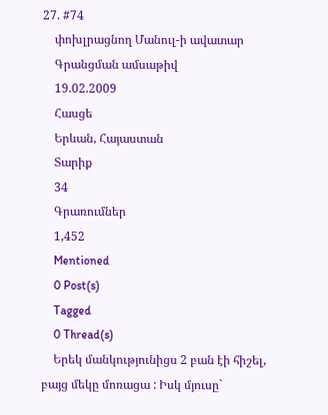27. #74
    փոխլրացնող Մանուլ-ի ավատար
    Գրանցման ամսաթիվ
    19.02.2009
    Հասցե
    Երևան, Հայաստան
    Տարիք
    34
    Գրառումներ
    1,452
    Mentioned
    0 Post(s)
    Tagged
    0 Thread(s)
    Երեկ մանկությունիցս 2 բան էի հիշել, բայց մեկը մոռացա : Իսկ մյուսը`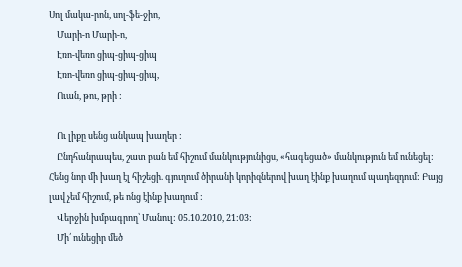Սոլ մակա-րոն, սոլ-ֆե-ջիո,
    Մարի-ո Մարի-ո,
    Էռո-վեռո ցիպ-ցիպ-ցիպ
    Էռո-վեռո ցիպ-ցիպ-ցիպ,
    Ուան, թու, թրի :

    Ու լիքը սենց անկապ խաղեր :
    Ընդհանրապես, շատ բան եմ հիշում մանկությունիցս, «հագեցած» մանկություն եմ ունեցել: Հենց նոր մի խաղ էլ հիշեցի. գյուղում ծիրանի կորիզներով խաղ էինք խաղում պադեզդում: Բայց լավ չեմ հիշում, թե ոնց էինք խաղում :
    Վերջին խմբագրող՝ Մանուլ: 05.10.2010, 21:03:
    Մի՛ ունեցիր մեծ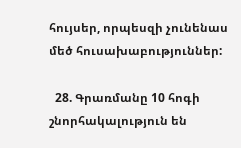հույսեր, որպեսզի չունենաս մեծ հուսախաբություններ:

  28. Գրառմանը 10 հոգի շնորհակալություն են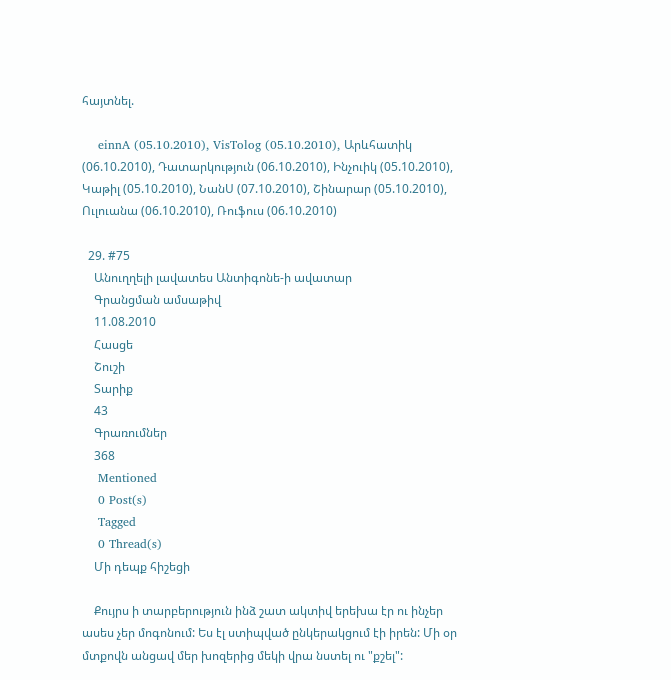հայտնել.

    einnA (05.10.2010), VisTolog (05.10.2010), Արևհատիկ (06.10.2010), Դատարկություն (06.10.2010), Ինչուիկ (05.10.2010), Կաթիլ (05.10.2010), ՆանՍ (07.10.2010), Շինարար (05.10.2010), Ուլուանա (06.10.2010), Ռուֆուս (06.10.2010)

  29. #75
    Անուղղելի լավատես Անտիգոնե-ի ավատար
    Գրանցման ամսաթիվ
    11.08.2010
    Հասցե
    Շուշի
    Տարիք
    43
    Գրառումներ
    368
    Mentioned
    0 Post(s)
    Tagged
    0 Thread(s)
    Մի դեպք հիշեցի

    Քույրս ի տարբերություն ինձ շատ ակտիվ երեխա էր ու ինչեր ասես չեր մոգոնում: Ես էլ ստիպված ընկերակցում էի իրեն: Մի օր մտքովն անցավ մեր խոզերից մեկի վրա նստել ու "քշել":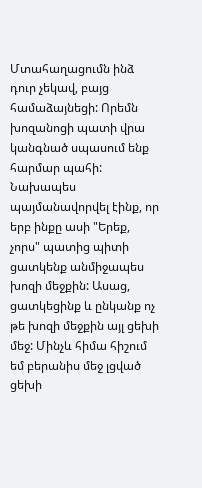Մտահաղացումն ինձ դուր չեկավ, բայց համաձայնեցի: Որեմն խոզանոցի պատի վրա կանգնած սպասում ենք հարմար պահի: Նախապես պայմանավորվել էինք, որ երբ ինքը ասի "Երեք, չորս" պատից պիտի ցատկենք անմիջապես խոզի մեջքին: Ասաց, ցատկեցինք և ընկանք ոչ թե խոզի մեջքին այլ ցեխի մեջ: Մինչև հիմա հիշում եմ բերանիս մեջ լցված ցեխի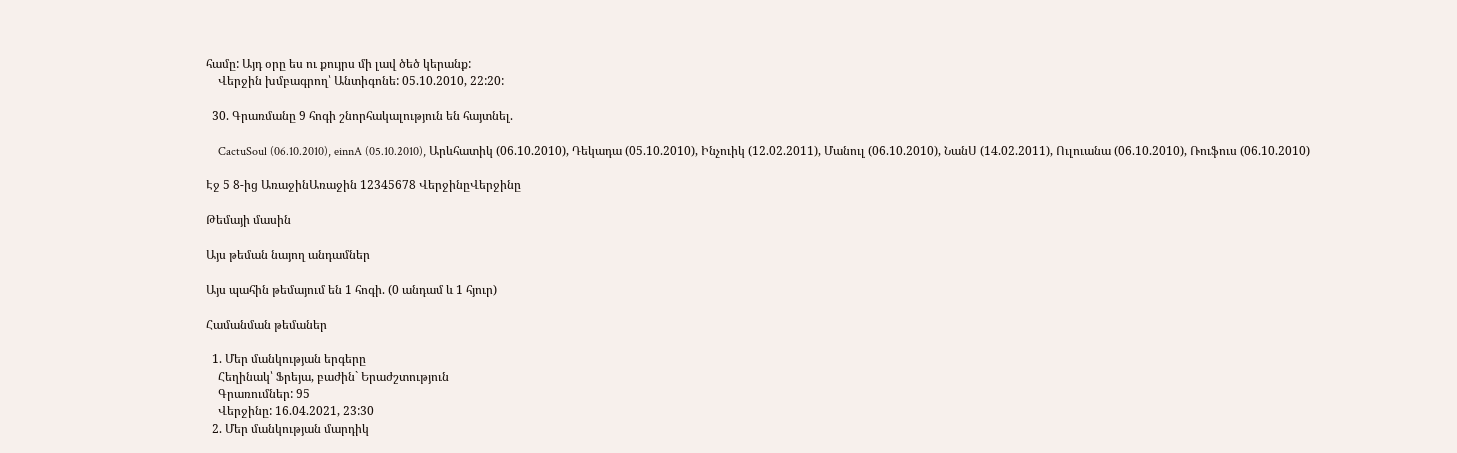համը: Այդ օրը ես ու քույրս մի լավ ծեծ կերանք:
    Վերջին խմբագրող՝ Անտիգոնե: 05.10.2010, 22:20:

  30. Գրառմանը 9 հոգի շնորհակալություն են հայտնել.

    CactuSoul (06.10.2010), einnA (05.10.2010), Արևհատիկ (06.10.2010), Դեկադա (05.10.2010), Ինչուիկ (12.02.2011), Մանուլ (06.10.2010), ՆանՍ (14.02.2011), Ուլուանա (06.10.2010), Ռուֆուս (06.10.2010)

Էջ 5 8-ից ԱռաջինԱռաջին 12345678 ՎերջինըՎերջինը

Թեմայի մասին

Այս թեման նայող անդամներ

Այս պահին թեմայում են 1 հոգի. (0 անդամ և 1 հյուր)

Համանման թեմաներ

  1. Մեր մանկության երգերը
    Հեղինակ՝ Ֆրեյա, բաժին` Երաժշտություն
    Գրառումներ: 95
    Վերջինը: 16.04.2021, 23:30
  2. Մեր մանկության մարդիկ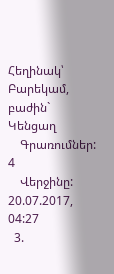Հեղինակ՝ Բարեկամ, բաժին` Կենցաղ
    Գրառումներ: 4
    Վերջինը: 20.07.2017, 04:27
  3.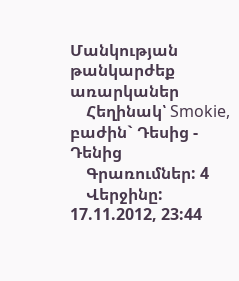Մանկության թանկարժեք առարկաներ
    Հեղինակ՝ Smokie, բաժին` Դեսից - Դենից
    Գրառումներ: 4
    Վերջինը: 17.11.2012, 23:44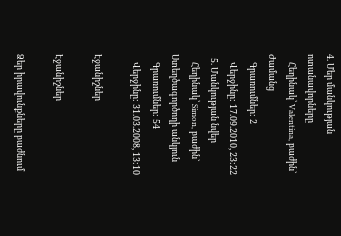4. Մեր մանկության ոտանավորները
    Հեղինակ՝ Valentina, բաժին` Ժամանց
    Գրառումներ: 2
    Վերջինը: 17.09.2010, 23:22
  5. Մանկության նվեր
    Հեղինակ՝ Simon, բաժին` Ստեղծագործողի անկյուն
    Գրառումներ: 54
    Վերջինը: 31.03.2008, 13:10

Էջանիշներ

Էջանիշներ

Ձեր իրավունքները բաժնում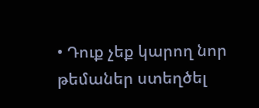• Դուք չեք կարող նոր թեմաներ ստեղծել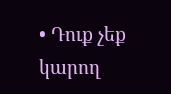• Դուք չեք կարող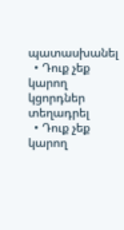պատասխանել
  • Դուք չեք կարող կցորդներ տեղադրել
  • Դուք չեք կարող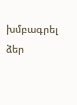խմբագրել ձեր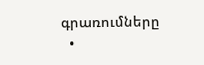գրառումները
  •